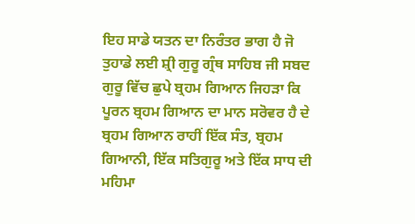ਇਹ ਸਾਡੇ ਯਤਨ ਦਾ ਨਿਰੰਤਰ ਭਾਗ ਹੈ ਜੋ ਤੁਹਾਡੇ ਲਈ ਸ਼੍ਰੀ ਗੁਰੂ ਗ੍ਰੰਥ ਸਾਹਿਬ ਜੀ ਸਬਦ ਗੁਰੂ ਵਿੱਚ ਛੁਪੇ ਬ੍ਰਹਮ ਗਿਆਨ ਜਿਹੜਾ ਕਿ ਪੂਰਨ ਬ੍ਰਹਮ ਗਿਆਨ ਦਾ ਮਾਨ ਸਰੋਵਰ ਹੈ ਦੇ ਬ੍ਰਹਮ ਗਿਆਨ ਰਾਹੀਂ ਇੱਕ ਸੰਤ, ਬ੍ਰਹਮ ਗਿਆਨੀ, ਇੱਕ ਸਤਿਗੁਰੂ ਅਤੇ ਇੱਕ ਸਾਧ ਦੀ ਮਹਿਮਾ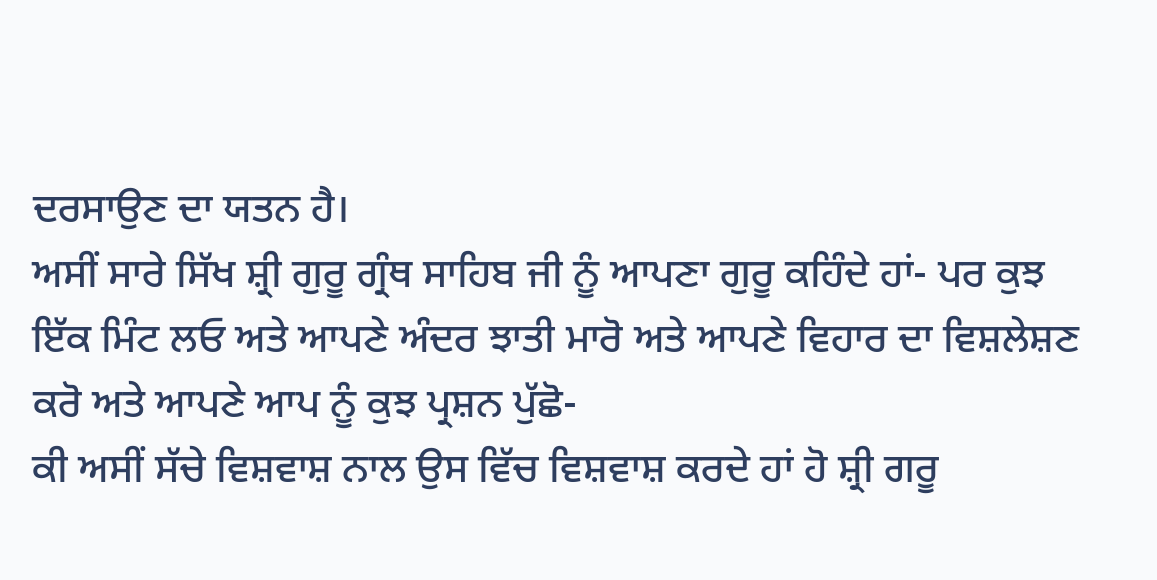ਦਰਸਾਉਣ ਦਾ ਯਤਨ ਹੈ।
ਅਸੀਂ ਸਾਰੇ ਸਿੱਖ ਸ਼੍ਰੀ ਗੁਰੂ ਗ੍ਰੰਥ ਸਾਹਿਬ ਜੀ ਨੂੰ ਆਪਣਾ ਗੁਰੂ ਕਹਿੰਦੇ ਹਾਂ- ਪਰ ਕੁਝ ਇੱਕ ਮਿੰਟ ਲਓ ਅਤੇ ਆਪਣੇ ਅੰਦਰ ਝਾਤੀ ਮਾਰੋ ਅਤੇ ਆਪਣੇ ਵਿਹਾਰ ਦਾ ਵਿਸ਼ਲੇਸ਼ਣ ਕਰੋ ਅਤੇ ਆਪਣੇ ਆਪ ਨੂੰ ਕੁਝ ਪ੍ਰਸ਼ਨ ਪੁੱਛੋ-
ਕੀ ਅਸੀਂ ਸੱਚੇ ਵਿਸ਼ਵਾਸ਼ ਨਾਲ ਉਸ ਵਿੱਚ ਵਿਸ਼ਵਾਸ਼ ਕਰਦੇ ਹਾਂ ਹੋ ਸ਼੍ਰੀ ਗਰੂ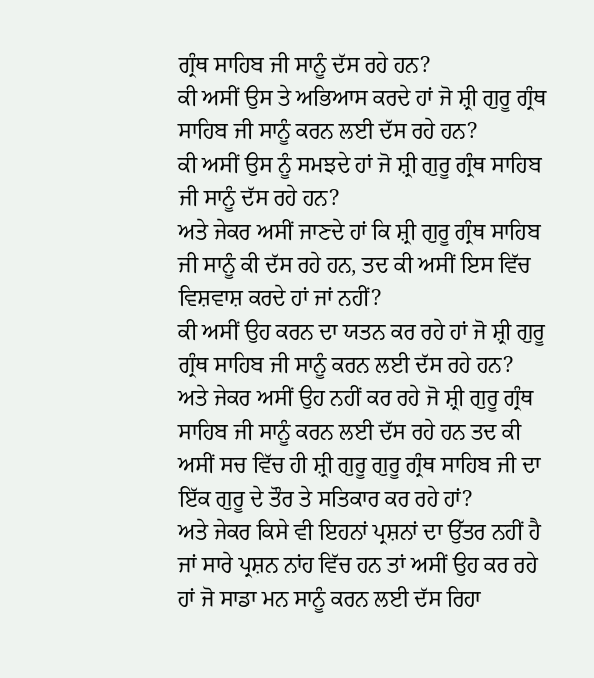ਗ੍ਰੰਥ ਸਾਹਿਬ ਜੀ ਸਾਨੂੰ ਦੱਸ ਰਹੇ ਹਨ?
ਕੀ ਅਸੀਂ ਉਸ ਤੇ ਅਭਿਆਸ ਕਰਦੇ ਹਾਂ ਜੋ ਸ਼੍ਰੀ ਗੁਰੂ ਗ੍ਰੰਥ ਸਾਹਿਬ ਜੀ ਸਾਨੂੰ ਕਰਨ ਲਈ ਦੱਸ ਰਹੇ ਹਨ?
ਕੀ ਅਸੀਂ ਉਸ ਨੂੰ ਸਮਝਦੇ ਹਾਂ ਜੋ ਸ਼੍ਰੀ ਗੁਰੂ ਗ੍ਰੰਥ ਸਾਹਿਬ ਜੀ ਸਾਨੂੰ ਦੱਸ ਰਹੇ ਹਨ?
ਅਤੇ ਜੇਕਰ ਅਸੀਂ ਜਾਣਦੇ ਹਾਂ ਕਿ ਸ਼੍ਰੀ ਗੁਰੂ ਗ੍ਰੰਥ ਸਾਹਿਬ ਜੀ ਸਾਨੂੰ ਕੀ ਦੱਸ ਰਹੇ ਹਨ, ਤਦ ਕੀ ਅਸੀਂ ਇਸ ਵਿੱਚ ਵਿਸ਼ਵਾਸ਼ ਕਰਦੇ ਹਾਂ ਜਾਂ ਨਹੀਂ?
ਕੀ ਅਸੀਂ ਉਹ ਕਰਨ ਦਾ ਯਤਨ ਕਰ ਰਹੇ ਹਾਂ ਜੋ ਸ਼੍ਰੀ ਗੁਰੂ ਗ੍ਰੰਥ ਸਾਹਿਬ ਜੀ ਸਾਨੂੰ ਕਰਨ ਲਈ ਦੱਸ ਰਹੇ ਹਨ?
ਅਤੇ ਜੇਕਰ ਅਸੀਂ ਉਹ ਨਹੀਂ ਕਰ ਰਹੇ ਜੋ ਸ਼੍ਰੀ ਗੁਰੂ ਗ੍ਰੰਥ ਸਾਹਿਬ ਜੀ ਸਾਨੂੰ ਕਰਨ ਲਈ ਦੱਸ ਰਹੇ ਹਨ ਤਦ ਕੀ ਅਸੀਂ ਸਚ ਵਿੱਚ ਹੀ ਸ਼੍ਰੀ ਗੁਰੂ ਗੁਰੂ ਗ੍ਰੰਥ ਸਾਹਿਬ ਜੀ ਦਾ ਇੱਕ ਗੁਰੂ ਦੇ ਤੌਰ ਤੇ ਸਤਿਕਾਰ ਕਰ ਰਹੇ ਹਾਂ?
ਅਤੇ ਜੇਕਰ ਕਿਸੇ ਵੀ ਇਹਨਾਂ ਪ੍ਰਸ਼ਨਾਂ ਦਾ ਉੱਤਰ ਨਹੀਂ ਹੈ ਜਾਂ ਸਾਰੇ ਪ੍ਰਸ਼ਨ ਨਾਂਹ ਵਿੱਚ ਹਨ ਤਾਂ ਅਸੀਂ ਉਹ ਕਰ ਰਹੇ ਹਾਂ ਜੋ ਸਾਡਾ ਮਨ ਸਾਨੂੰ ਕਰਨ ਲਈ ਦੱਸ ਰਿਹਾ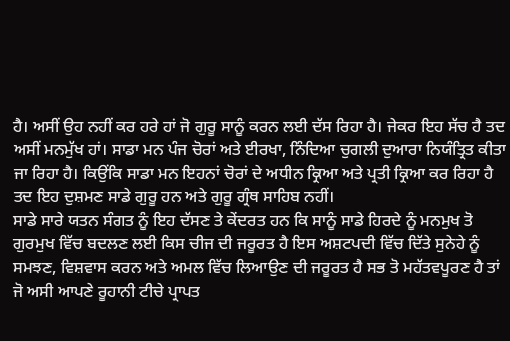ਹੈ। ਅਸੀਂ ਉਹ ਨਹੀਂ ਕਰ ਹਰੇ ਹਾਂ ਜੋ ਗੁਰੂ ਸਾਨੂੰ ਕਰਨ ਲਈ ਦੱਸ ਰਿਹਾ ਹੈ। ਜੇਕਰ ਇਹ ਸੱਚ ਹੈ ਤਦ ਅਸੀਂ ਮਨਮੁੱਖ ਹਾਂ। ਸਾਡਾ ਮਨ ਪੰਜ ਚੋਰਾਂ ਅਤੇ ਈਰਖਾ, ਨਿੰਦਿਆ ਚੁਗਲੀ ਦੁਆਰਾ ਨਿਯੰਤ੍ਰਿਤ ਕੀਤਾ ਜਾ ਰਿਹਾ ਹੈ। ਕਿਉਂਕਿ ਸਾਡਾ ਮਨ ਇਹਨਾਂ ਚੋਰਾਂ ਦੇ ਅਧੀਨ ਕ੍ਰਿਆ ਅਤੇ ਪ੍ਰਤੀ ਕ੍ਰਿਆ ਕਰ ਰਿਹਾ ਹੈ ਤਦ ਇਹ ਦੁਸ਼ਮਣ ਸਾਡੇ ਗੁਰੂ ਹਨ ਅਤੇ ਗੁਰੂ ਗ੍ਰੰਥ ਸਾਹਿਬ ਨਹੀਂ।
ਸਾਡੇ ਸਾਰੇ ਯਤਨ ਸੰਗਤ ਨੂੰ ਇਹ ਦੱਸਣ ਤੇ ਕੇਂਦਰਤ ਹਨ ਕਿ ਸਾਨੂੰ ਸਾਡੇ ਹਿਰਦੇ ਨੂੰ ਮਨਮੁਖ ਤੋ ਗੁਰਮੁਖ ਵਿੱਚ ਬਦਲਣ ਲਈ ਕਿਸ ਚੀਜ ਦੀ ਜਰੂਰਤ ਹੈ ਇਸ ਅਸ਼ਟਪਦੀ ਵਿੱਚ ਦਿੱਤੇ ਸੁਨੇਹੇ ਨੂੰ ਸਮਝਣ, ਵਿਸ਼ਵਾਸ ਕਰਨ ਅਤੇ ਅਮਲ ਵਿੱਚ ਲਿਆਉਣ ਦੀ ਜਰੂਰਤ ਹੈ ਸਭ ਤੋ ਮਹੱਤਵਪੂਰਣ ਹੈ ਤਾਂ ਜੋ ਅਸੀ ਆਪਣੇ ਰੂਹਾਨੀ ਟੀਚੇ ਪ੍ਰਾਪਤ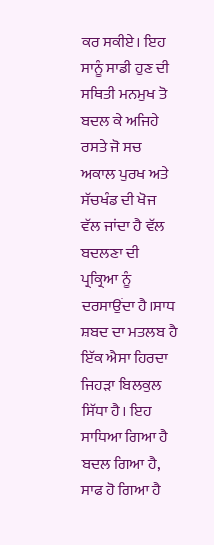ਕਰ ਸਕੀਏ। ਇਹ ਸਾਨੂੰ ਸਾਡੀ ਹੁਣ ਦੀ ਸਥਿਤੀ ਮਨਮੁਖ ਤੋ ਬਦਲ ਕੇ ਅਜਿਹੇ ਰਸਤੇ ਜੋ ਸਚ ਅਕਾਲ ਪੁਰਖ ਅਤੇ ਸੱਚਖੰਡ ਦੀ ਖੋਜ ਵੱਲ ਜਾਂਦਾ ਹੈ ਵੱਲ ਬਦਲਣਾ ਦੀ ਪ੍ਰਕ੍ਰਿਆ ਨੂੰ ਦਰਸਾਉਂਦਾ ਹੈ।ਸਾਧ ਸ਼ਬਦ ਦਾ ਮਤਲਬ ਹੈ ਇੱਕ ਐਸਾ ਹਿਰਦਾ ਜਿਹੜਾ ਬਿਲਕੁਲ ਸਿੱਧਾ ਹੈ। ਇਹ ਸਾਧਿਆ ਗਿਆ ਹੈ ਬਦਲ ਗਿਆ ਹੈ, ਸਾਫ ਹੋ ਗਿਆ ਹੈ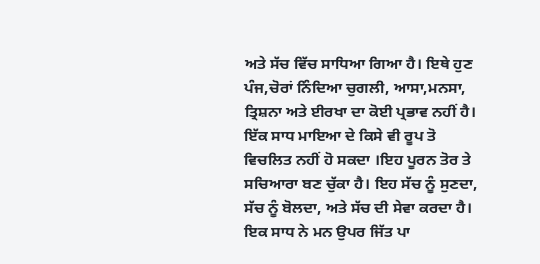ਅਤੇ ਸੱਚ ਵਿੱਚ ਸਾਧਿਆ ਗਿਆ ਹੈ। ਇਥੇ ਹੁਣ ਪੰਜ,ਚੋਰਾਂ ਨਿੰਦਿਆ ਚੁਗਲੀ, ਆਸਾ,ਮਨਸਾ, ਤ੍ਰਿਸ਼ਨਾ ਅਤੇ ਈਰਖਾ ਦਾ ਕੋਈ ਪ੍ਰਭਾਵ ਨਹੀਂ ਹੈ। ਇੱਕ ਸਾਧ ਮਾਇਆ ਦੇ ਕਿਸੇ ਵੀ ਰੂਪ ਤੋ ਵਿਚਲਿਤ ਨਹੀਂ ਹੋ ਸਕਦਾ ।ਇਹ ਪੂਰਨ ਤੋਰ ਤੇ ਸਚਿਆਰਾ ਬਣ ਚੁੱਕਾ ਹੈ। ਇਹ ਸੱਚ ਨੂੰ ਸੁਣਦਾ, ਸੱਚ ਨੂੰ ਬੋਲਦਾ, ਅਤੇ ਸੱਚ ਦੀ ਸੇਵਾ ਕਰਦਾ ਹੈ। ਇਕ ਸਾਧ ਨੇ ਮਨ ਉਪਰ ਜਿੱਤ ਪਾ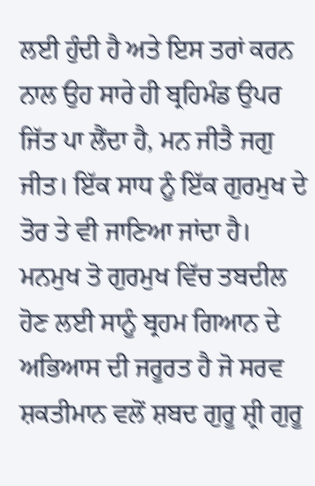ਲਈ ਹੁੰਦੀ ਹੈ ਅਤੇ ਇਸ ਤਰਾਂ ਕਰਨ ਨਾਲ ਉਹ ਸਾਰੇ ਹੀ ਬ੍ਰਹਿਮੰਡ ਉਪਰ ਜਿੱਤ ਪਾ ਲੈਂਦਾ ਹੈ, ਮਨ ਜੀਤੈ ਜਗੁ ਜੀਤ। ਇੱਕ ਸਾਧ ਨੂੰ ਇੱਕ ਗੁਰਮੁਖ ਦੇ ਤੋਰ ਤੇ ਵੀ ਜਾਣਿਆ ਜਾਂਦਾ ਹੈ।
ਮਨਮੁਖ ਤੋ ਗੁਰਮੁਖ ਵਿੱਚ ਤਬਦੀਲ ਹੋਣ ਲਈ ਸਾਨੂੰ ਬ੍ਰਹਮ ਗਿਆਨ ਦੇ ਅਭਿਆਸ ਦੀ ਜਰੂਰਤ ਹੈ ਜੋ ਸਰਵ ਸ਼ਕਤੀਮਾਨ ਵਲੋਂ ਸ਼ਬਦ ਗੁਰੂ ਸ਼੍ਰੀ ਗੁਰੂ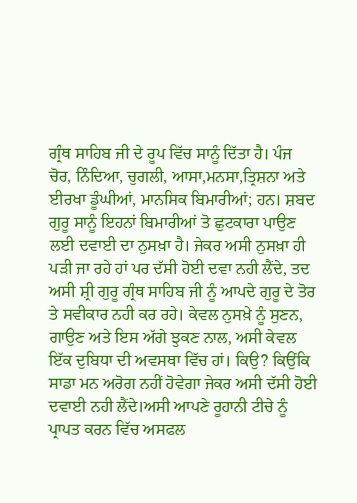ਗ੍ਰੰਥ ਸਾਹਿਬ ਜੀ ਦੇ ਰੂਪ ਵਿੱਚ ਸਾਨੂੰ ਦਿੱਤਾ ਹੈ। ਪੰਜ ਚੋਰ, ਨਿੰਦਿਆ, ਚੁਗਲੀ, ਆਸਾ,ਮਨਸਾ,ਤ੍ਰਿਸ਼ਨਾ ਅਤੇ ਈਰਖਾ ਡੂੰਘੀਆਂ, ਮਾਨਸਿਕ ਬਿਮਾਰੀਆਂ; ਹਨ। ਸ਼ਬਦ ਗੁਰੂ ਸਾਨੂੰ ਇਹਨਾਂ ਬਿਮਾਰੀਆਂ ਤੋ ਛੁਟਕਾਰਾ ਪਾਉਣ ਲਈ ਦਵਾਈ ਦਾ ਨੁਸਖ਼ਾ ਹੈ। ਜੇਕਰ ਅਸੀ ਨੁਸਖ਼ਾ ਹੀ ਪੜੀ ਜਾ ਰਹੇ ਹਾਂ ਪਰ ਦੱਸੀ ਹੋਈ ਦਵਾ ਨਹੀ ਲੈਂਦੇ, ਤਦ ਅਸੀ ਸ਼੍ਰੀ ਗੁਰੂ ਗ੍ਰੰਥ ਸਾਹਿਬ ਜੀ ਨੂੰ ਆਪਦੇ ਗੁਰੂ ਦੇ ਤੋਰ ਤੇ ਸਵੀਕਾਰ ਨਹੀ ਕਰ ਰਹੇ। ਕੇਵਲ ਨੁਸਖ਼ੇ ਨੂੰ ਸੁਣਨ, ਗਾਉਣ ਅਤੇ ਇਸ ਅੱਗੇ ਝੁਕਣ ਨਾਲ, ਅਸੀ ਕੇਵਲ ਇੱਕ ਦੁਬਿਧਾ ਦੀ ਅਵਸਥਾ ਵਿੱਚ ਹਾਂ। ਕਿਉ? ਕਿਉਂਕਿ ਸਾਡਾ ਮਨ ਅਰੋਗ ਨਹੀਂ ਹੋਵੇਗਾ ਜੇਕਰ ਅਸੀ ਦੱਸੀ ਹੋਈ ਦਵਾਈ ਨਹੀ ਲੈਂਦੇ।ਅਸੀ ਆਪਣੇ ਰੂਹਾਨੀ ਟੀਚੇ ਨੂੰ ਪ੍ਰਾਪਤ ਕਰਨ ਵਿੱਚ ਅਸਫਲ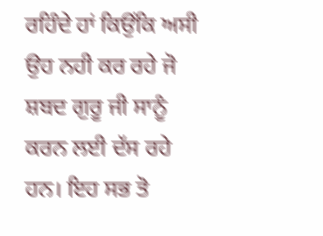ਰਹਿੰਦੇ ਹਾਂ ਕਿਉਂਕਿ ਅਸੀ ਉਹ ਨਹੀ ਕਰ ਰਹੇ ਜੋ ਸ਼ਬਦ ਗੁਰੂ ਜੀ ਸਾਨੂੰ ਕਰਨ ਲਈ ਦੱਸ ਰਹੇ ਹਨ। ਇਹ ਸਭ ਤੋ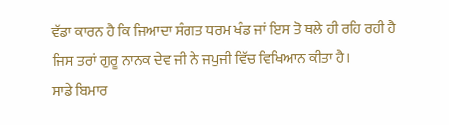ਵੱਡਾ ਕਾਰਨ ਹੈ ਕਿ ਜਿਆਦਾ ਸੰਗਤ ਧਰਮ ਖੰਡ ਜਾਂ ਇਸ ਤੋ ਥਲੇ ਹੀ ਰਹਿ ਰਹੀ ਹੈ ਜਿਸ ਤਰਾਂ ਗੁਰੂ ਨਾਨਕ ਦੇਵ ਜੀ ਨੇ ਜਪੁਜੀ ਵਿੱਚ ਵਿਖਿਆਨ ਕੀਤਾ ਹੈ।
ਸਾਡੇ ਬਿਮਾਰ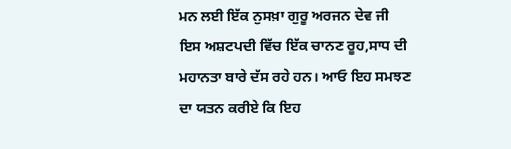ਮਨ ਲਈ ਇੱਕ ਨੁਸਖ਼ਾ ਗੁਰੂ ਅਰਜਨ ਦੇਵ ਜੀ ਇਸ ਅਸ਼ਟਪਦੀ ਵਿੱਚ ਇੱਕ ਚਾਨਣ ਰੂਹ,ਸਾਧ ਦੀ ਮਹਾਨਤਾ ਬਾਰੇ ਦੱਸ ਰਹੇ ਹਨ। ਆਓ ਇਹ ਸਮਝਣ ਦਾ ਯਤਨ ਕਰੀਏ ਕਿ ਇਹ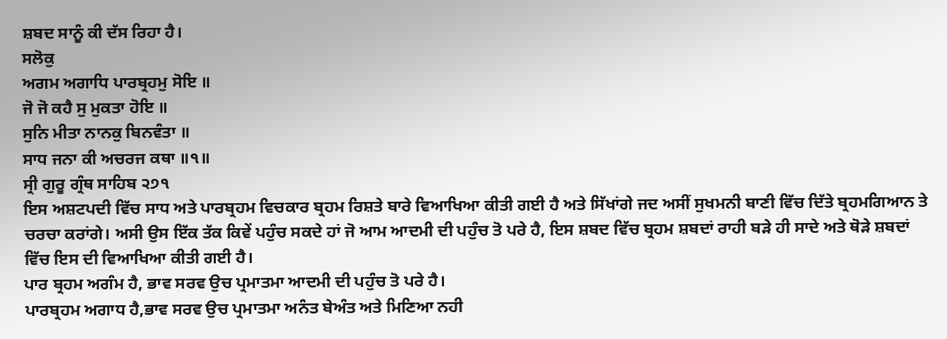ਸ਼ਬਦ ਸਾਨੂੰ ਕੀ ਦੱਸ ਰਿਹਾ ਹੈ।
ਸਲੋਕੁ
ਅਗਮ ਅਗਾਧਿ ਪਾਰਬ੍ਰਹਮੁ ਸੋਇ ॥
ਜੋ ਜੋ ਕਹੈ ਸੁ ਮੁਕਤਾ ਹੋਇ ॥
ਸੁਨਿ ਮੀਤਾ ਨਾਨਕੁ ਬਿਨਵੰਤਾ ॥
ਸਾਧ ਜਨਾ ਕੀ ਅਚਰਜ ਕਥਾ ॥੧॥
ਸ੍ਰੀ ਗੁਰੂ ਗ੍ਰੰਥ ਸਾਹਿਬ ੨੭੧
ਇਸ ਅਸ਼ਟਪਦੀ ਵਿੱਚ ਸਾਧ ਅਤੇ ਪਾਰਬ੍ਰਹਮ ਵਿਚਕਾਰ ਬ੍ਰਹਮ ਰਿਸ਼ਤੇ ਬਾਰੇ ਵਿਆਖਿਆ ਕੀਤੀ ਗਈ ਹੈ ਅਤੇ ਸਿੱਖਾਂਗੇ ਜਦ ਅਸੀਂ ਸੁਖਮਨੀ ਬਾਣੀ ਵਿੱਚ ਦਿੱਤੇ ਬ੍ਰਹਮਗਿਆਨ ਤੇ ਚਰਚਾ ਕਰਾਂਗੇ। ਅਸੀ ਉਸ ਇੱਕ ਤੱਕ ਕਿਵੇਂ ਪਹੁੰਚ ਸਕਦੇ ਹਾਂ ਜੋ ਆਮ ਆਦਮੀ ਦੀ ਪਹੁੰਚ ਤੋ ਪਰੇ ਹੈ, ਇਸ ਸ਼ਬਦ ਵਿੱਚ ਬ੍ਰਹਮ ਸ਼ਬਦਾਂ ਰਾਹੀ ਬੜੇ ਹੀ ਸਾਦੇ ਅਤੇ ਥੋੜੇ ਸ਼ਬਦਾਂ ਵਿੱਚ ਇਸ ਦੀ ਵਿਆਖਿਆ ਕੀਤੀ ਗਈ ਹੈ।
ਪਾਰ ਬ੍ਰਹਮ ਅਗੰਮ ਹੈ, ਭਾਵ ਸਰਵ ਉਚ ਪ੍ਰਮਾਤਮਾ ਆਦਮੀ ਦੀ ਪਹੁੰਚ ਤੋ ਪਰੇ ਹੈ।
ਪਾਰਬ੍ਰਹਮ ਅਗਾਧ ਹੈ,ਭਾਵ ਸਰਵ ਉਚ ਪ੍ਰਮਾਤਮਾ ਅਨੰਤ ਬੇਅੰਤ ਅਤੇ ਮਿਣਿਆ ਨਹੀ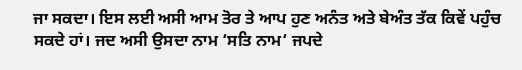ਜਾ ਸਕਦਾ। ਇਸ ਲਈ ਅਸੀ ਆਮ ਤੋਰ ਤੇ ਆਪ ਹੁਣ ਅਨੰਤ ਅਤੇ ਬੇਅੰਤ ਤੱਕ ਕਿਵੇਂ ਪਹੁੰਚ ਸਕਦੇ ਹਾਂ। ਜਦ ਅਸੀ ਉਸਦਾ ਨਾਮ ‘ਸਤਿ ਨਾਮ‘ ਜਪਦੇ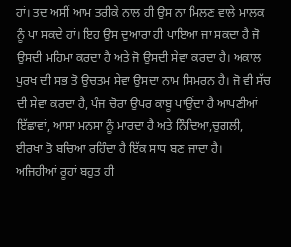ਹਾਂ। ਤਦ ਅਸੀਂ ਆਮ ਤਰੀਕੇ ਨਾਲ ਹੀ ਉਸ ਨਾ ਮਿਲਣ ਵਾਲੇ ਮਾਲਕ ਨੂੰ ਪਾ ਸਕਦੇ ਹਾਂ। ਇਹ ਉਸ ਦੁਆਰਾ ਹੀ ਪਾਇਆ ਜਾ ਸਕਦਾ ਹੈ ਜੋ ਉਸਦੀ ਮਹਿਮਾ ਕਰਦਾ ਹੈ ਅਤੇ ਜੋ ਉਸਦੀ ਸੇਵਾ ਕਰਦਾ ਹੈ। ਅਕਾਲ ਪੁਰਖ ਦੀ ਸਭ ਤੋ ਉਚਤਮ ਸੇਵਾ ਉਸਦਾ ਨਾਮ ਸਿਮਰਨ ਹੈ। ਜੋ ਵੀ ਸੱਚ ਦੀ ਸੇਵਾ ਕਰਦਾ ਹੈ, ਪੰਜ ਚੋਰਾ ਉਪਰ ਕਾਬੂ ਪਾਉਂਦਾ ਹੈ ਆਪਣੀਆਂ ਇੱਛਾਵਾਂ, ਆਸਾ ਮਨਸਾ ਨੂੰ ਮਾਰਦਾ ਹੈ ਅਤੇ ਨਿੰਦਿਆ,ਚੁਗਲੀ, ਈਰਖਾ ਤੋ ਬਚਿਆ ਰਹਿੰਦਾ ਹੈ ਇੱਕ ਸਾਧ ਬਣ ਜਾਦਾ ਹੈ।
ਅਜਿਹੀਆਂ ਰੂਹਾਂ ਬਹੁਤ ਹੀ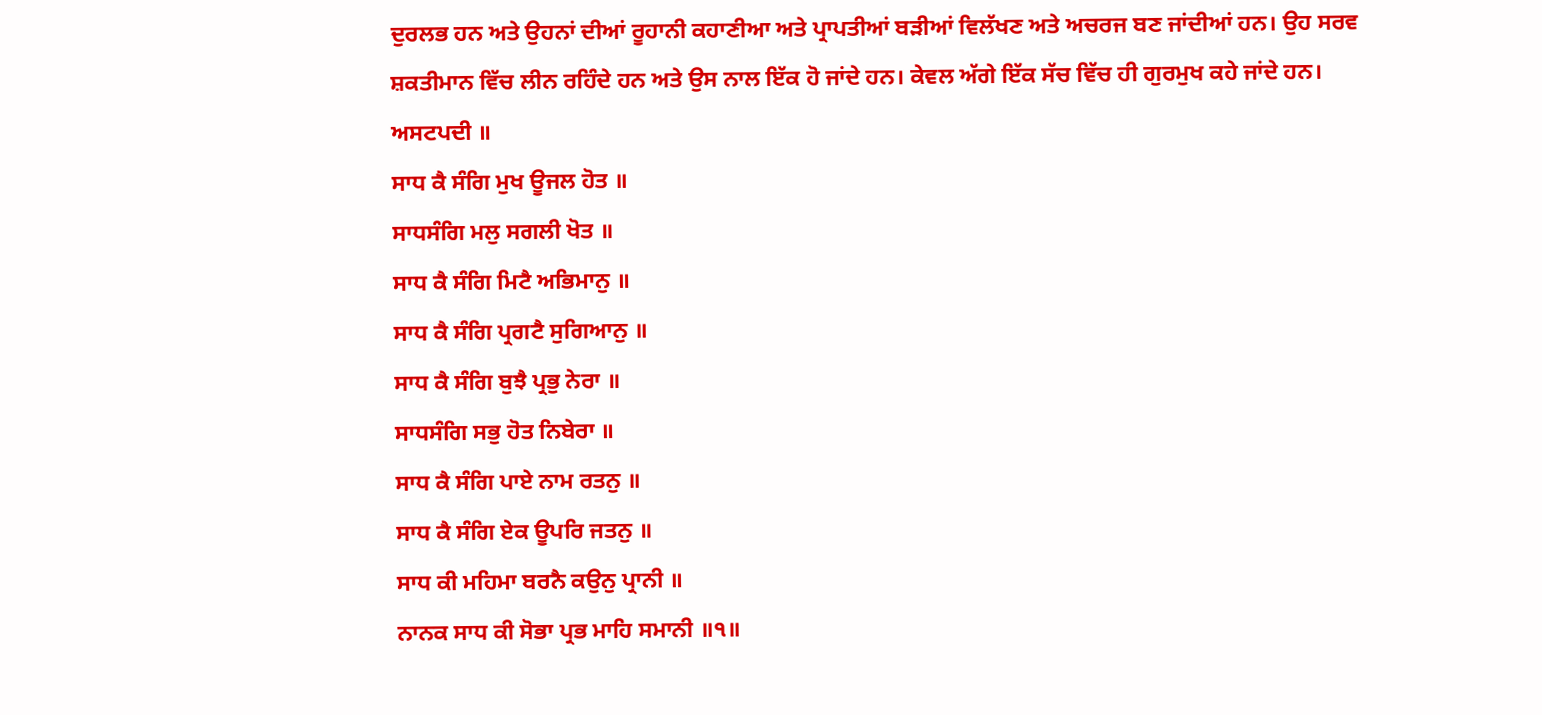ਦੁਰਲਭ ਹਨ ਅਤੇ ਉਹਨਾਂ ਦੀਆਂ ਰੂਹਾਨੀ ਕਹਾਣੀਆ ਅਤੇ ਪ੍ਰਾਪਤੀਆਂ ਬੜੀਆਂ ਵਿਲੱਖਣ ਅਤੇ ਅਚਰਜ ਬਣ ਜਾਂਦੀਆਂ ਹਨ। ਉਹ ਸਰਵ ਸ਼ਕਤੀਮਾਨ ਵਿੱਚ ਲੀਨ ਰਹਿੰਦੇ ਹਨ ਅਤੇ ਉਸ ਨਾਲ ਇੱਕ ਹੋ ਜਾਂਦੇ ਹਨ। ਕੇਵਲ ਅੱਗੇ ਇੱਕ ਸੱਚ ਵਿੱਚ ਹੀ ਗੁਰਮੁਖ ਕਹੇ ਜਾਂਦੇ ਹਨ।
ਅਸਟਪਦੀ ॥
ਸਾਧ ਕੈ ਸੰਗਿ ਮੁਖ ਊਜਲ ਹੋਤ ॥
ਸਾਧਸੰਗਿ ਮਲੁ ਸਗਲੀ ਖੋਤ ॥
ਸਾਧ ਕੈ ਸੰਗਿ ਮਿਟੈ ਅਭਿਮਾਨੁ ॥
ਸਾਧ ਕੈ ਸੰਗਿ ਪ੍ਰਗਟੈ ਸੁਗਿਆਨੁ ॥
ਸਾਧ ਕੈ ਸੰਗਿ ਬੁਝੈ ਪ੍ਰਭੁ ਨੇਰਾ ॥
ਸਾਧਸੰਗਿ ਸਭੁ ਹੋਤ ਨਿਬੇਰਾ ॥
ਸਾਧ ਕੈ ਸੰਗਿ ਪਾਏ ਨਾਮ ਰਤਨੁ ॥
ਸਾਧ ਕੈ ਸੰਗਿ ਏਕ ਊਪਰਿ ਜਤਨੁ ॥
ਸਾਧ ਕੀ ਮਹਿਮਾ ਬਰਨੈ ਕਉਨੁ ਪ੍ਰਾਨੀ ॥
ਨਾਨਕ ਸਾਧ ਕੀ ਸੋਭਾ ਪ੍ਰਭ ਮਾਹਿ ਸਮਾਨੀ ॥੧॥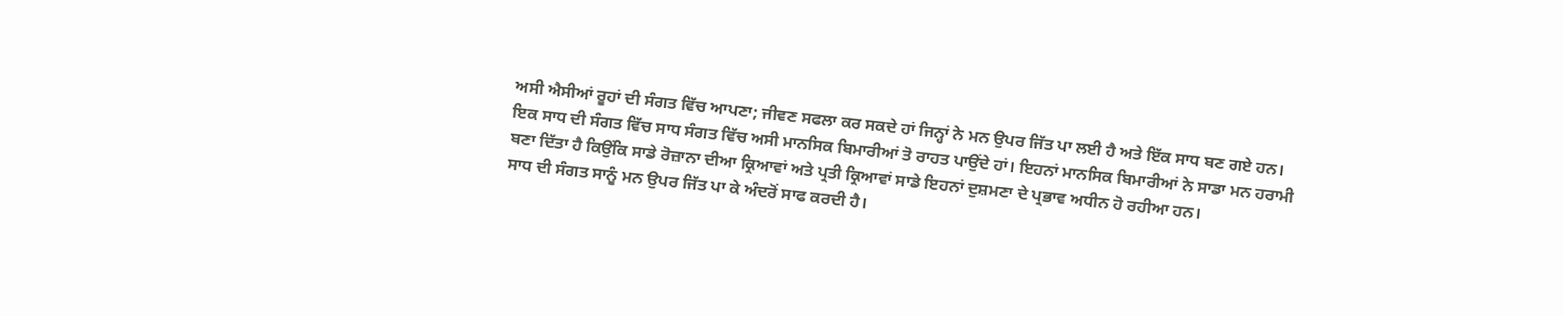ਅਸੀ ਐਸੀਆਂ ਰੂਹਾਂ ਦੀ ਸੰਗਤ ਵਿੱਚ ਆਪਣਾ; ਜੀਵਣ ਸਫਲਾ ਕਰ ਸਕਦੇ ਹਾਂ ਜਿਨ੍ਹਾਂ ਨੇ ਮਨ ਉਪਰ ਜਿੱਤ ਪਾ ਲਈ ਹੈ ਅਤੇ ਇੱਕ ਸਾਧ ਬਣ ਗਏ ਹਨ। ਇਕ ਸਾਧ ਦੀ ਸੰਗਤ ਵਿੱਚ ਸਾਧ ਸੰਗਤ ਵਿੱਚ ਅਸੀ ਮਾਨਸਿਕ ਬਿਮਾਰੀਆਂ ਤੋ ਰਾਹਤ ਪਾਉਂਦੇ ਹਾਂ। ਇਹਨਾਂ ਮਾਨਸਿਕ ਬਿਮਾਰੀਆਂ ਨੇ ਸਾਡਾ ਮਨ ਹਰਾਮੀ ਬਣਾ ਦਿੱਤਾ ਹੈ ਕਿਉਂਕਿ ਸਾਡੇ ਰੋਜ਼ਾਨਾ ਦੀਆ ਕ੍ਰਿਆਵਾਂ ਅਤੇ ਪ੍ਰਤੀ ਕ੍ਰਿਆਵਾਂ ਸਾਡੇ ਇਹਨਾਂ ਦੁਸ਼ਮਣਾ ਦੇ ਪ੍ਰਭਾਵ ਅਧੀਨ ਹੋ ਰਹੀਆ ਹਨ।
ਸਾਧ ਦੀ ਸੰਗਤ ਸਾਨੂੰ ਮਨ ਉਪਰ ਜਿੱਤ ਪਾ ਕੇ ਅੰਦਰੋਂ ਸਾਫ ਕਰਦੀ ਹੈ।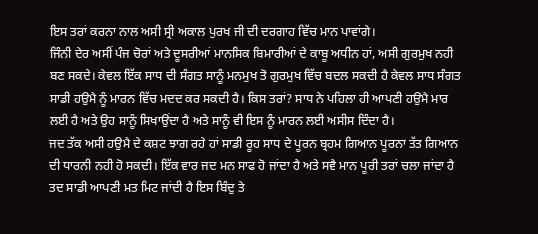ਇਸ ਤਰਾਂ ਕਰਨਾ ਨਾਲ ਅਸੀ ਸ੍ਰੀ ਅਕਾਲ ਪੁਰਖ ਜੀ ਦੀ ਦਰਗਾਹ ਵਿੱਚ ਮਾਨ ਪਾਵਾਂਗੇ।
ਜਿੰਨੀ ਦੇਰ ਅਸੀਂ ਪੰਜ ਚੋਰਾਂ ਅਤੇ ਦੂਸਰੀਆਂ ਮਾਨਸਿਕ ਬਿਮਾਰੀਆਂ ਦੇ ਕਾਬੂ ਅਧੀਨ ਹਾਂ, ਅਸੀ ਗੁਰਮੁਖ ਨਹੀ ਬਣ ਸਕਦੇ। ਕੇਵਲ ਇੱਕ ਸਾਧ ਦੀ ਸੰਗਤ ਸਾਨੂੰ ਮਨਮੁਖ ਤੋ ਗੁਰਮੁਖ ਵਿੱਚ ਬਦਲ ਸਕਦੀ ਹੈ ਕੇਵਲ ਸਾਧ ਸੰਗਤ ਸਾਡੀ ਹਉਮੈ ਨੂੰ ਮਾਰਨ ਵਿੱਚ ਮਦਦ ਕਰ ਸਕਦੀ ਹੈ। ਕਿਸ ਤਰਾਂ? ਸਾਧ ਨੇ ਪਹਿਲਾ ਹੀ ਆਪਣੀ ਹਉਮੈ ਮਾਰ ਲਈ ਹੈ ਅਤੇ ਉਹ ਸਾਨੂੰ ਸਿਖਾਉਂਦਾ ਹੈ ਅਤੇ ਸਾਨੂੰ ਵੀ ਇਸ ਨੂੰ ਮਾਰਨ ਲਈ ਅਸੀਸ ਦਿੰਦਾ ਹੈ।
ਜਦ ਤੱਕ ਅਸੀ ਹਉਮੈ ਦੇ ਕਸ਼ਟ ਝਾਗ ਰਹੇ ਹਾਂ ਸਾਡੀ ਰੂਹ ਸਾਧ ਦੇ ਪੂਰਨ ਬ੍ਰਹਮ ਗਿਆਨ ਪੂਰਨਾ ਤੱਤ ਗਿਆਨ ਦੀ ਧਾਰਨੀ ਨਹੀ ਹੋ ਸਕਦੀ। ਇੱਕ ਵਾਰ ਜਦ ਮਨ ਸਾਫ ਹੋ ਜਾਂਦਾ ਹੈ ਅਤੇ ਸਵੈ ਮਾਨ ਪੂਰੀ ਤਰਾਂ ਚਲਾ ਜਾਂਦਾ ਹੈ ਤਦ ਸਾਡੀ ਆਪਣੀ ਮਤ ਮਿਟ ਜਾਂਦੀ ਹੈ ਇਸ ਬਿੰਦੁ ਤੇ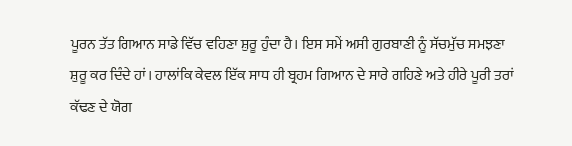ਪੂਰਨ ਤੱਤ ਗਿਆਨ ਸਾਡੇ ਵਿੱਚ ਵਹਿਣਾ ਸ਼ੁਰੂ ਹੁੰਦਾ ਹੈ। ਇਸ ਸਮੇਂ ਅਸੀ ਗੁਰਬਾਣੀ ਨੂੰ ਸੱਚਮੁੱਚ ਸਮਝਣਾ ਸ਼ੁਰੂ ਕਰ ਦਿੰਦੇ ਹਾਂ। ਹਾਲਾਂਕਿ ਕੇਵਲ ਇੱਕ ਸਾਧ ਹੀ ਬ੍ਰਹਮ ਗਿਆਨ ਦੇ ਸਾਰੇ ਗਹਿਣੇ ਅਤੇ ਹੀਰੇ ਪੂਰੀ ਤਰਾਂ ਕੱਢਣ ਦੇ ਯੋਗ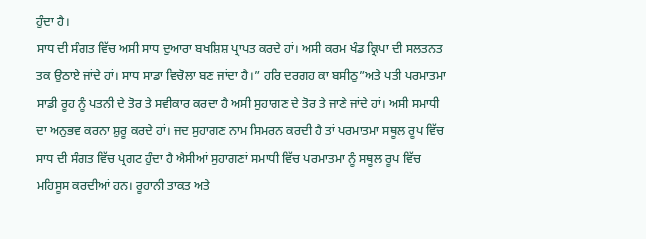ਹੁੰਦਾ ਹੈ।
ਸਾਧ ਦੀ ਸੰਗਤ ਵਿੱਚ ਅਸੀ ਸਾਧ ਦੁਆਰਾ ਬਖਸ਼ਿਸ਼ ਪ੍ਰਾਪਤ ਕਰਦੇ ਹਾਂ। ਅਸੀ ਕਰਮ ਖੰਡ ਕ੍ਰਿਪਾ ਦੀ ਸਲਤਨਤ ਤਕ ਉਠਾਏ ਜਾਂਦੇ ਹਾਂ। ਸਾਧ ਸਾਡਾ ਵਿਚੋਲਾ ਬਣ ਜਾਂਦਾ ਹੈ।” ਹਰਿ ਦਰਗਹ ਕਾ ਬਸੀਠੁ”ਅਤੇ ਪਤੀ ਪਰਮਾਤਮਾ ਸਾਡੀ ਰੂਹ ਨੂੰ ਪਤਨੀ ਦੇ ਤੋਰ ਤੇ ਸਵੀਕਾਰ ਕਰਦਾ ਹੈ ਅਸੀ ਸੁਹਾਗਣ ਦੇ ਤੋਰ ਤੇ ਜਾਣੇ ਜਾਂਦੇ ਹਾਂ। ਅਸੀ ਸਮਾਧੀ ਦਾ ਅਨੁਭਵ ਕਰਨਾ ਸ਼ੁਰੂ ਕਰਦੇ ਹਾਂ। ਜਦ ਸੁਹਾਗਣ ਨਾਮ ਸਿਮਰਨ ਕਰਦੀ ਹੈ ਤਾਂ ਪਰਮਾਤਮਾ ਸਥੂਲ ਰੂਪ ਵਿੱਚ ਸਾਧ ਦੀ ਸੰਗਤ ਵਿੱਚ ਪ੍ਰਗਟ ਹੁੰਦਾ ਹੈ ਐਸੀਆਂ ਸੁਹਾਗਣਾਂ ਸਮਾਧੀ ਵਿੱਚ ਪਰਮਾਤਮਾ ਨੂੰ ਸਥੂਲ ਰੂਪ ਵਿੱਚ ਮਹਿਸੂਸ ਕਰਦੀਆਂ ਹਨ। ਰੂਹਾਨੀ ਤਾਕਤ ਅਤੇ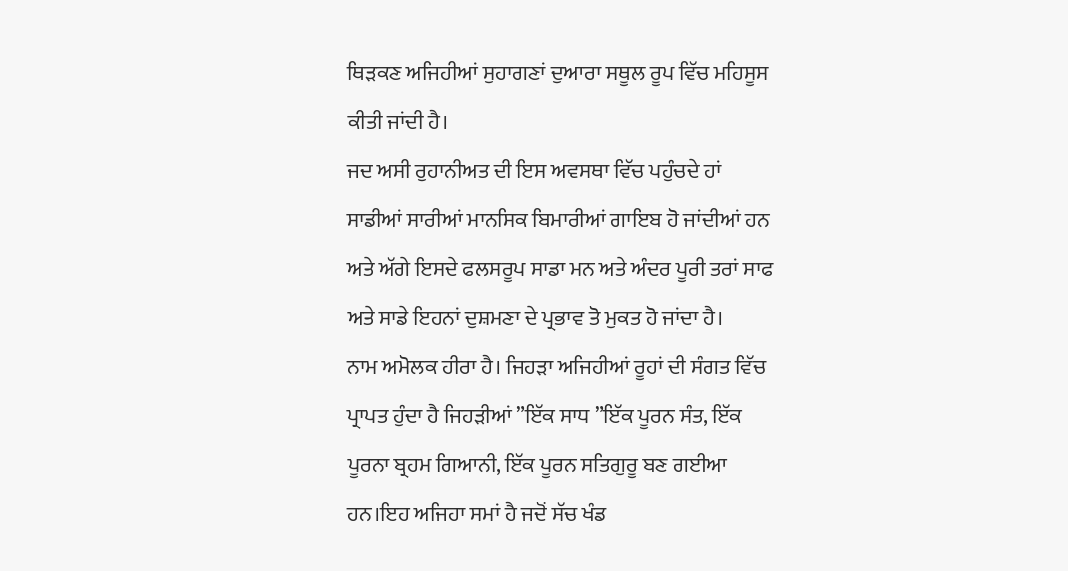ਥਿੜਕਣ ਅਜਿਹੀਆਂ ਸੁਹਾਗਣਾਂ ਦੁਆਰਾ ਸਥੂਲ ਰੂਪ ਵਿੱਚ ਮਹਿਸੂਸ ਕੀਤੀ ਜਾਂਦੀ ਹੈ।
ਜਦ ਅਸੀ ਰੁਹਾਨੀਅਤ ਦੀ ਇਸ ਅਵਸਥਾ ਵਿੱਚ ਪਹੁੰਚਦੇ ਹਾਂ ਸਾਡੀਆਂ ਸਾਰੀਆਂ ਮਾਨਸਿਕ ਬਿਮਾਰੀਆਂ ਗਾਇਬ ਹੋ ਜਾਂਦੀਆਂ ਹਨ ਅਤੇ ਅੱਗੇ ਇਸਦੇ ਫਲਸਰੂਪ ਸਾਡਾ ਮਨ ਅਤੇ ਅੰਦਰ ਪੂਰੀ ਤਰਾਂ ਸਾਫ ਅਤੇ ਸਾਡੇ ਇਹਨਾਂ ਦੁਸ਼ਮਣਾ ਦੇ ਪ੍ਰਭਾਵ ਤੋ ਮੁਕਤ ਹੋ ਜਾਂਦਾ ਹੈ।
ਨਾਮ ਅਮੋਲਕ ਹੀਰਾ ਹੈ। ਜਿਹੜਾ ਅਜਿਹੀਆਂ ਰੂਹਾਂ ਦੀ ਸੰਗਤ ਵਿੱਚ ਪ੍ਰਾਪਤ ਹੁੰਦਾ ਹੈ ਜਿਹੜੀਆਂ ”ਇੱਕ ਸਾਧ ”ਇੱਕ ਪੂਰਨ ਸੰਤ, ਇੱਕ ਪੂਰਨਾ ਬ੍ਰਹਮ ਗਿਆਨੀ, ਇੱਕ ਪੂਰਨ ਸਤਿਗੁਰੂ ਬਣ ਗਈਆ ਹਨ।ਇਹ ਅਜਿਹਾ ਸਮਾਂ ਹੈ ਜਦੋਂ ਸੱਚ ਖੰਡ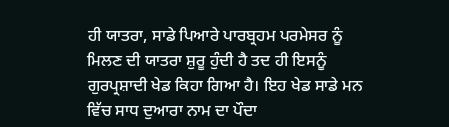ਹੀ ਯਾਤਰਾ, ਸਾਡੇ ਪਿਆਰੇ ਪਾਰਬ੍ਰਹਮ ਪਰਮੇਸਰ ਨੂੰ ਮਿਲਣ ਦੀ ਯਾਤਰਾ ਸ਼ੁਰੂ ਹੁੰਦੀ ਹੈ ਤਦ ਹੀ ਇਸਨੂੰ ਗੁਰਪ੍ਰਸ਼ਾਦੀ ਖੇਡ ਕਿਹਾ ਗਿਆ ਹੈ। ਇਹ ਖੇਡ ਸਾਡੇ ਮਨ ਵਿੱਚ ਸਾਧ ਦੁਆਰਾ ਨਾਮ ਦਾ ਪੌਦਾ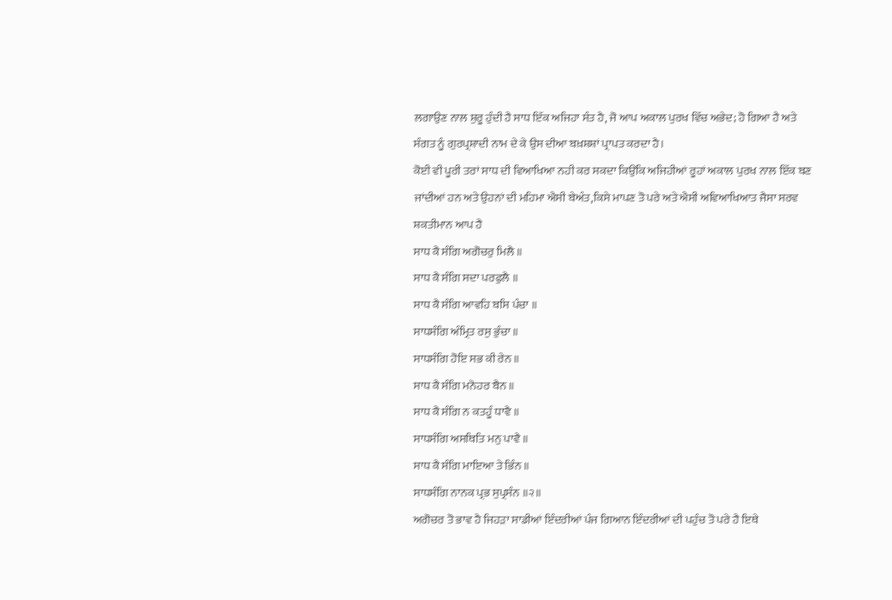ਲਗਾਉਣ ਨਾਲ ਸ਼ੁਰੂ ਹੁੰਦੀ ਹੈ ਸਾਧ ਇੱਕ ਅਜਿਹਾ ਸੰਤ ਹੈ, ਜੋ ਆਪ ਅਕਾਲ ਪੁਰਖ ਵਿੱਚ ਅਭੇਦ; ਹੋ ਗਿਆ ਹੈ ਅਤੇ ਸੰਗਤ ਨੂੰ ਗੁਰਪ੍ਰਸ਼ਾਦੀ ਨਾਮ ਦੇ ਕੇ ਉਸ ਦੀਆ ਬਖ਼ਸ਼ਸ਼ਾਂ ਪ੍ਰਾਪਤ ਕਰਦਾ ਹੈ।
ਕੋਈ ਵੀ ਪੂਰੀ ਤਰਾਂ ਸਾਧ ਦੀ ਵਿਆਖਿਆ ਨਹੀ ਕਰ ਸਕਦਾ ਕਿਉਂਕਿ ਅਜਿਹੀਆਂ ਰੂਹਾਂ ਅਕਾਲ ਪੁਰਖ ਨਾਲ ਇੱਕ ਬਣ ਜਾਂਦੀਆਂ ਹਨ ਅਤੇ ਉਹਨਾਂ ਦੀ ਮਹਿਮਾ ਐਸੀ ਬੇਅੰਤ,ਕਿਸੇ ਮਾਪਣ ਤੋ ਪਰੇ ਅਤੇ ਐਸੀ ਅਵਿਆਖਿਆਤ ਜੈਸਾ ਸਰਵ ਸ਼ਕਤੀਮਾਨ ਆਪ ਹੈ
ਸਾਧ ਕੈ ਸੰਗਿ ਅਗੋਚਰੁ ਮਿਲੈ ॥
ਸਾਧ ਕੈ ਸੰਗਿ ਸਦਾ ਪਰਫੁਲੈ ॥
ਸਾਧ ਕੈ ਸੰਗਿ ਆਵਹਿ ਬਸਿ ਪੰਚਾ ॥
ਸਾਧਸੰਗਿ ਅੰਮ੍ਰਿਤ ਰਸੁ ਭੁੰਚਾ ॥
ਸਾਧਸੰਗਿ ਹੋਇ ਸਭ ਕੀ ਰੇਨ ॥
ਸਾਧ ਕੈ ਸੰਗਿ ਮਨੋਹਰ ਬੈਨ ॥
ਸਾਧ ਕੈ ਸੰਗਿ ਨ ਕਤਹੂੰ ਧਾਵੈ ॥
ਸਾਧਸੰਗਿ ਅਸਥਿਤਿ ਮਨੁ ਪਾਵੈ ॥
ਸਾਧ ਕੈ ਸੰਗਿ ਮਾਇਆ ਤੇ ਭਿੰਨ ॥
ਸਾਧਸੰਗਿ ਨਾਨਕ ਪ੍ਰਭ ਸੁਪ੍ਰਸੰਨ ॥੨॥
ਅਗੋਚਰ ਤੋ ਭਾਵ ਹੈ ਜਿਹੜਾ ਸਾਡੀਆਂ ਇੰਦਰੀਆਂ ਪੰਜ ਗਿਆਨ ਇੰਦਰੀਆਂ ਦੀ ਪਹੁੰਚ ਤੋ ਪਰੇ ਹੈ ਇਥੇ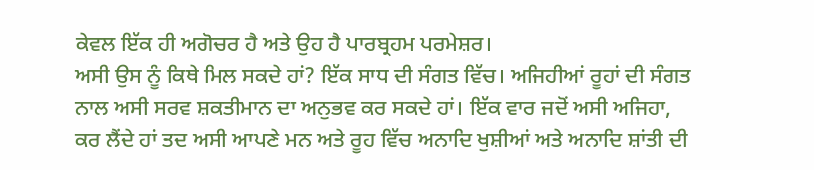ਕੇਵਲ ਇੱਕ ਹੀ ਅਗੋਚਰ ਹੈ ਅਤੇ ਉਹ ਹੈ ਪਾਰਬ੍ਰਹਮ ਪਰਮੇਸ਼ਰ।
ਅਸੀ ਉਸ ਨੂੰ ਕਿਥੇ ਮਿਲ ਸਕਦੇ ਹਾਂ? ਇੱਕ ਸਾਧ ਦੀ ਸੰਗਤ ਵਿੱਚ। ਅਜਿਹੀਆਂ ਰੂਹਾਂ ਦੀ ਸੰਗਤ ਨਾਲ ਅਸੀ ਸਰਵ ਸ਼ਕਤੀਮਾਨ ਦਾ ਅਨੁਭਵ ਕਰ ਸਕਦੇ ਹਾਂ। ਇੱਕ ਵਾਰ ਜਦੋਂ ਅਸੀ ਅਜਿਹਾ, ਕਰ ਲੈਂਦੇ ਹਾਂ ਤਦ ਅਸੀ ਆਪਣੇ ਮਨ ਅਤੇ ਰੂਹ ਵਿੱਚ ਅਨਾਦਿ ਖੁਸ਼ੀਆਂ ਅਤੇ ਅਨਾਦਿ ਸ਼ਾਂਤੀ ਦੀ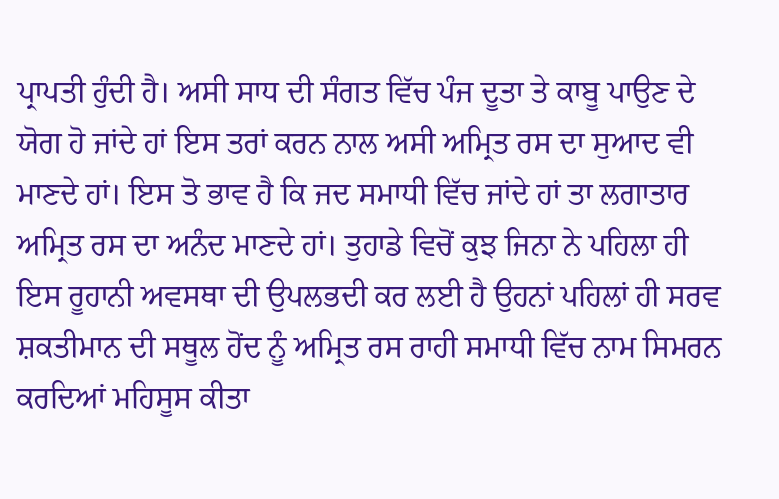ਪ੍ਰਾਪਤੀ ਹੁੰਦੀ ਹੈ। ਅਸੀ ਸਾਧ ਦੀ ਸੰਗਤ ਵਿੱਚ ਪੰਜ ਦੂਤਾ ਤੇ ਕਾਬੂ ਪਾਉਣ ਦੇ ਯੋਗ ਹੋ ਜਾਂਦੇ ਹਾਂ ਇਸ ਤਰਾਂ ਕਰਨ ਨਾਲ ਅਸੀ ਅਮ੍ਰਿਤ ਰਸ ਦਾ ਸੁਆਦ ਵੀ ਮਾਣਦੇ ਹਾਂ। ਇਸ ਤੋ ਭਾਵ ਹੈ ਕਿ ਜਦ ਸਮਾਧੀ ਵਿੱਚ ਜਾਂਦੇ ਹਾਂ ਤਾ ਲਗਾਤਾਰ ਅਮ੍ਰਿਤ ਰਸ ਦਾ ਅਨੰਦ ਮਾਣਦੇ ਹਾਂ। ਤੁਹਾਡੇ ਵਿਚੋਂ ਕੁਝ ਜਿਨਾ ਨੇ ਪਹਿਲਾ ਹੀ ਇਸ ਰੂਹਾਨੀ ਅਵਸਥਾ ਦੀ ਉਪਲਭਦੀ ਕਰ ਲਈ ਹੈ ਉਹਨਾਂ ਪਹਿਲਾਂ ਹੀ ਸਰਵ ਸ਼ਕਤੀਮਾਨ ਦੀ ਸਥੂਲ ਹੋਂਦ ਨੂੰ ਅਮ੍ਰਿਤ ਰਸ ਰਾਹੀ ਸਮਾਧੀ ਵਿੱਚ ਨਾਮ ਸਿਮਰਨ ਕਰਦਿਆਂ ਮਹਿਸੂਸ ਕੀਤਾ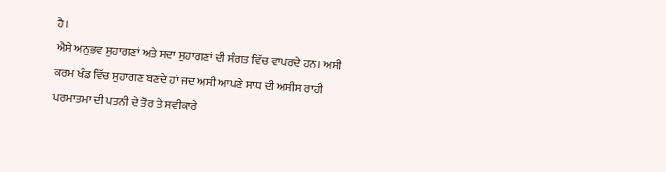ਹੈ।
ਐਸੇ ਅਨੁਭਵ ਸੁਹਾਗਣਾਂ ਅਤੇ ਸਦਾ ਸੁਹਾਗਣਾਂ ਦੀ ਸੰਗਤ ਵਿੱਚ ਵਾਪਰਦੇ ਹਨ। ਅਸੀ ਕਰਮ ਖੰਡ ਵਿੱਚ ਸੁਹਾਗਣ ਬਣਦੇ ਹਾਂ ਜਦ ਅਸੀ ਆਪਣੇ ਸਾਧ ਦੀ ਅਸੀਸ ਰਾਹੀ ਪਰਮਾਤਮਾ ਦੀ ਪਤਨੀ ਦੇ ਤੋਰ ਤੇ ਸਵੀਕਾਰੇ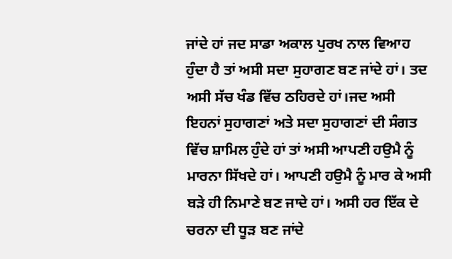ਜਾਂਦੇ ਹਾਂ ਜਦ ਸਾਡਾ ਅਕਾਲ ਪੁਰਖ ਨਾਲ ਵਿਆਹ ਹੁੰਦਾ ਹੈ ਤਾਂ ਅਸੀ ਸਦਾ ਸੁਹਾਗਣ ਬਣ ਜਾਂਦੇ ਹਾਂ। ਤਦ ਅਸੀ ਸੱਚ ਖੰਡ ਵਿੱਚ ਠਹਿਰਦੇ ਹਾਂ।ਜਦ ਅਸੀ ਇਹਨਾਂ ਸੁਹਾਗਣਾਂ ਅਤੇ ਸਦਾ ਸੁਹਾਗਣਾਂ ਦੀ ਸੰਗਤ ਵਿੱਚ ਸ਼ਾਮਿਲ ਹੁੰਦੇ ਹਾਂ ਤਾਂ ਅਸੀ ਆਪਣੀ ਹਉਮੈ ਨੂੰ ਮਾਰਨਾ ਸਿੱਖਦੇ ਹਾਂ। ਆਪਣੀ ਹਉਮੈ ਨੂੰ ਮਾਰ ਕੇ ਅਸੀ ਬੜੇ ਹੀ ਨਿਮਾਣੇ ਬਣ ਜਾਦੇ ਹਾਂ। ਅਸੀ ਹਰ ਇੱਕ ਦੇ ਚਰਨਾ ਦੀ ਧੂੜ ਬਣ ਜਾਂਦੇ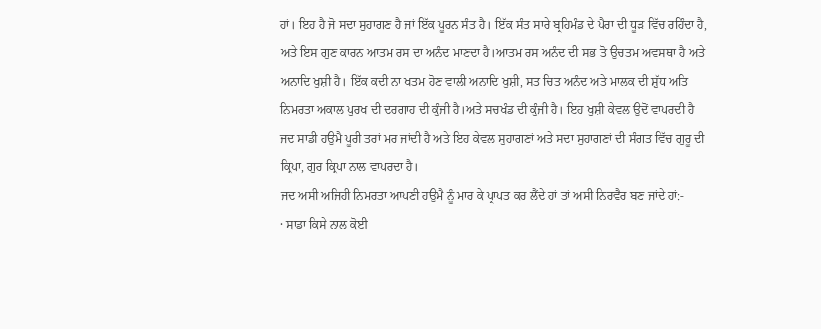ਹਾਂ। ਇਹ ਹੈ ਜੋ ਸਦਾ ਸੁਹਾਗਣ ਹੈ ਜਾਂ ਇੱਕ ਪੂਰਨ ਸੰਤ ਹੈ। ਇੱਕ ਸੰਤ ਸਾਰੇ ਬ੍ਰਹਿਮੰਡ ਦੇ ਪੈਰਾ ਦੀ ਧੂੜ ਵਿੱਚ ਰਹਿੰਦਾ ਹੈ, ਅਤੇ ਇਸ ਗੁਣ ਕਾਰਨ ਆਤਮ ਰਸ ਦਾ ਅਨੰਦ ਮਾਣਦਾ ਹੈ।ਆਤਮ ਰਸ ਅਨੰਦ ਦੀ ਸਭ ਤੋ ਉਚਤਮ ਅਵਸਥਾ ਹੈ ਅਤੇ ਅਨਾਦਿ ਖੁਸ਼ੀ ਹੈ। ਇੱਕ ਕਦੀ ਨਾ ਖਤਮ ਹੋਣ ਵਾਲੀ ਅਨਾਦਿ ਖੁਸ਼ੀ, ਸਤ ਚਿਤ ਅਨੰਦ ਅਤੇ ਮਾਲਕ ਦੀ ਸ਼ੁੱਧ ਅਤਿ ਨਿਮਰਤਾ ਅਕਾਲ ਪੁਰਖ ਦੀ ਦਰਗਾਹ ਦੀ ਕੁੰਜੀ ਹੈ।ਅਤੇ ਸਚਖੰਡ ਦੀ ਕੁੰਜੀ ਹੈ। ਇਹ ਖੁਸ਼ੀ ਕੇਵਲ ਉਦੋਂ ਵਾਪਰਦੀ ਹੈ ਜਦ ਸਾਡੀ ਹਉਮੈ ਪੂਰੀ ਤਰਾਂ ਮਰ ਜਾਂਦੀ ਹੈ ਅਤੇ ਇਹ ਕੇਵਲ ਸੁਹਾਗਣਾਂ ਅਤੇ ਸਦਾ ਸੁਹਾਗਣਾਂ ਦੀ ਸੰਗਤ ਵਿੱਚ ਗੁਰੂ ਦੀ ਕ੍ਰਿਪਾ, ਗੁਰ ਕ੍ਰਿਪਾ ਨਾਲ ਵਾਪਰਦਾ ਹੈ।
ਜਦ ਅਸੀ ਅਜਿਹੀ ਨਿਮਰਤਾ ਆਪਣੀ ਹਉਮੈ ਨੂੰ ਮਾਰ ਕੇ ਪ੍ਰਾਪਤ ਕਰ ਲੈਂਦੇ ਹਾਂ ਤਾਂ ਅਸੀ ਨਿਰਵੈਰ ਬਣ ਜਾਂਦੇ ਹਾਂ:-
· ਸਾਡਾ ਕਿਸੇ ਨਾਲ ਕੋਈ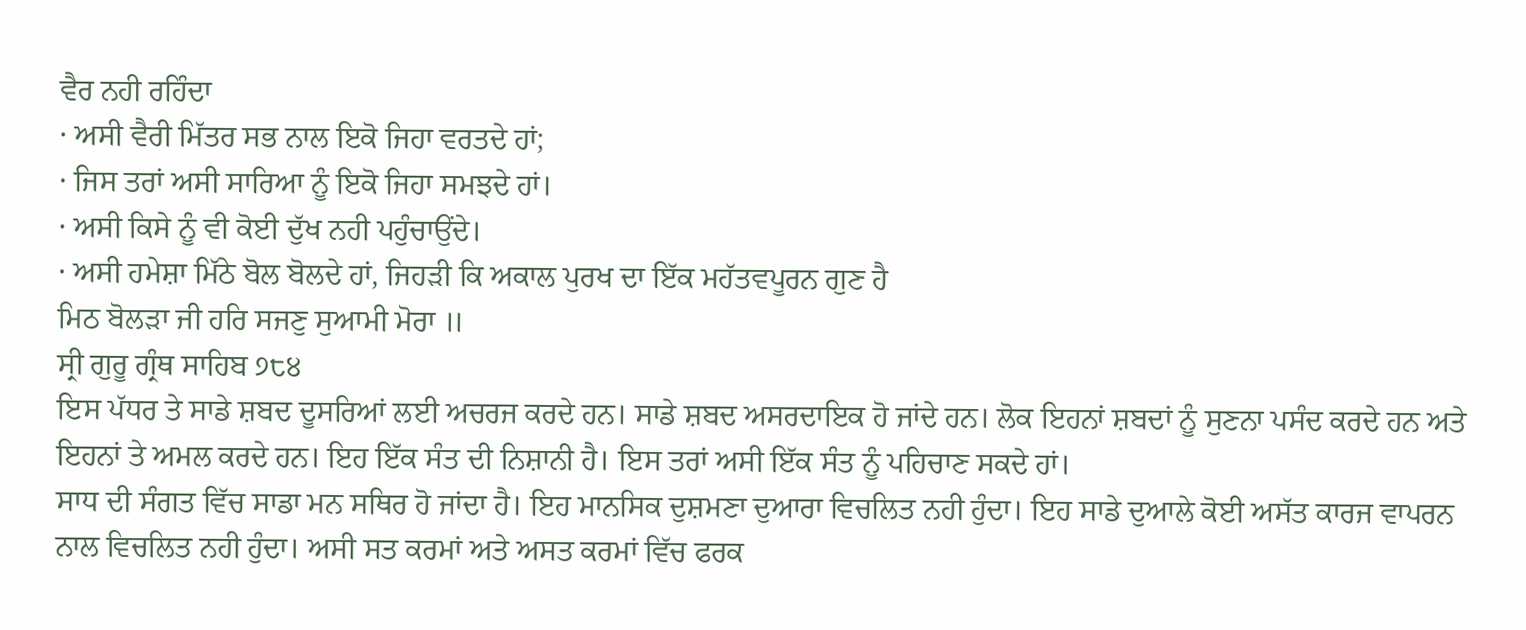ਵੈਰ ਨਹੀ ਰਹਿੰਦਾ
· ਅਸੀ ਵੈਰੀ ਮਿੱਤਰ ਸਭ ਨਾਲ ਇਕੋ ਜਿਹਾ ਵਰਤਦੇ ਹਾਂ;
· ਜਿਸ ਤਰਾਂ ਅਸੀ ਸਾਰਿਆ ਨੂੰ ਇਕੋ ਜਿਹਾ ਸਮਝਦੇ ਹਾਂ।
· ਅਸੀ ਕਿਸੇ ਨੂੰ ਵੀ ਕੋਈ ਦੁੱਖ ਨਹੀ ਪਹੁੰਚਾਉਂਦੇ।
· ਅਸੀ ਹਮੇਸ਼ਾ ਮਿੱਠੇ ਬੋਲ ਬੋਲਦੇ ਹਾਂ, ਜਿਹੜੀ ਕਿ ਅਕਾਲ ਪੁਰਖ ਦਾ ਇੱਕ ਮਹੱਤਵਪੂਰਨ ਗੁਣ ਹੈ
ਮਿਠ ਬੋਲੜਾ ਜੀ ਹਰਿ ਸਜਣੁ ਸੁਆਮੀ ਮੋਰਾ ॥
ਸ੍ਰੀ ਗੁਰੂ ਗ੍ਰੰਥ ਸਾਹਿਬ ੭੮੪
ਇਸ ਪੱਧਰ ਤੇ ਸਾਡੇ ਸ਼ਬਦ ਦੂਸਰਿਆਂ ਲਈ ਅਚਰਜ ਕਰਦੇ ਹਨ। ਸਾਡੇ ਸ਼ਬਦ ਅਸਰਦਾਇਕ ਹੋ ਜਾਂਦੇ ਹਨ। ਲੋਕ ਇਹਨਾਂ ਸ਼ਬਦਾਂ ਨੂੰ ਸੁਣਨਾ ਪਸੰਦ ਕਰਦੇ ਹਨ ਅਤੇ ਇਹਨਾਂ ਤੇ ਅਮਲ ਕਰਦੇ ਹਨ। ਇਹ ਇੱਕ ਸੰਤ ਦੀ ਨਿਸ਼ਾਨੀ ਹੈ। ਇਸ ਤਰਾਂ ਅਸੀ ਇੱਕ ਸੰਤ ਨੂੰ ਪਹਿਚਾਣ ਸਕਦੇ ਹਾਂ।
ਸਾਧ ਦੀ ਸੰਗਤ ਵਿੱਚ ਸਾਡਾ ਮਨ ਸਥਿਰ ਹੋ ਜਾਂਦਾ ਹੈ। ਇਹ ਮਾਨਸਿਕ ਦੁਸ਼ਮਣਾ ਦੁਆਰਾ ਵਿਚਲਿਤ ਨਹੀ ਹੁੰਦਾ। ਇਹ ਸਾਡੇ ਦੁਆਲੇ ਕੋਈ ਅਸੱਤ ਕਾਰਜ ਵਾਪਰਨ ਨਾਲ ਵਿਚਲਿਤ ਨਹੀ ਹੁੰਦਾ। ਅਸੀ ਸਤ ਕਰਮਾਂ ਅਤੇ ਅਸਤ ਕਰਮਾਂ ਵਿੱਚ ਫਰਕ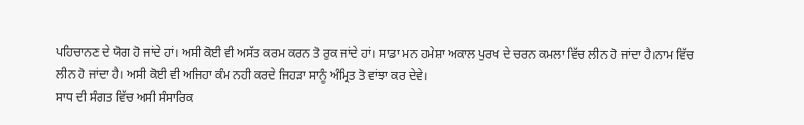ਪਹਿਚਾਨਣ ਦੇ ਯੋਗ ਹੋ ਜਾਂਦੇ ਹਾਂ। ਅਸੀ ਕੋਈ ਵੀ ਅਸੱਤ ਕਰਮ ਕਰਨ ਤੋ ਰੁਕ ਜਾਂਦੇ ਹਾਂ। ਸਾਡਾ ਮਨ ਹਮੇਸ਼ਾ ਅਕਾਲ ਪੁਰਖ ਦੇ ਚਰਨ ਕਮਲਾ ਵਿੱਚ ਲੀਨ ਹੋ ਜਾਂਦਾ ਹੈ।ਨਾਮ ਵਿੱਚ ਲੀਨ ਹੋ ਜਾਂਦਾ ਹੈ। ਅਸੀ ਕੋਈ ਵੀ ਅਜਿਹਾ ਕੰਮ ਨਹੀ ਕਰਦੇ ਜਿਹੜਾ ਸਾਨੂੰ ਅੰਮ੍ਰਿਤ ਤੋ ਵਾਂਝਾ ਕਰ ਦੇਵੇ।
ਸਾਧ ਦੀ ਸੰਗਤ ਵਿੱਚ ਅਸੀ ਸੰਸਾਰਿਕ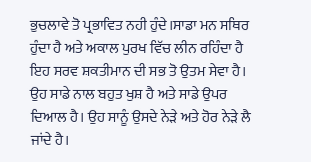ਭੁਚਲਾਵੇ ਤੋ ਪ੍ਰਭਾਵਿਤ ਨਹੀ ਹੁੰਦੇ।ਸਾਡਾ ਮਨ ਸਥਿਰ ਹੁੰਦਾ ਹੈ ਅਤੇ ਅਕਾਲ ਪੁਰਖ ਵਿੱਚ ਲੀਨ ਰਹਿੰਦਾ ਹੈ ਇਹ ਸਰਵ ਸ਼ਕਤੀਮਾਨ ਦੀ ਸਭ ਤੋ ਉਤਮ ਸੇਵਾ ਹੈ। ਉਹ ਸਾਡੇ ਨਾਲ ਬਹੁਤ ਖੁਸ਼ ਹੈ ਅਤੇ ਸਾਡੇ ਉਪਰ ਦਿਆਲ ਹੈ। ਉਹ ਸਾਨੂੰ ਉਸਦੇ ਨੇੜੇ ਅਤੇ ਹੋਰ ਨੇੜੇ ਲੈ ਜਾਂਦੇ ਹੈ।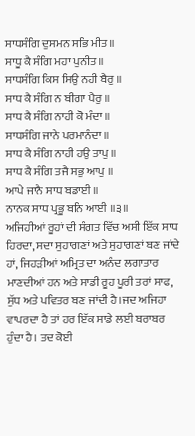ਸਾਧਸੰਗਿ ਦੁਸਮਨ ਸਭਿ ਮੀਤ ॥
ਸਾਧੂ ਕੈ ਸੰਗਿ ਮਹਾ ਪੁਨੀਤ ॥
ਸਾਧਸੰਗਿ ਕਿਸ ਸਿਉ ਨਹੀ ਬੈਰੁ ॥
ਸਾਧ ਕੈ ਸੰਗਿ ਨ ਬੀਗਾ ਪੈਰੁ ॥
ਸਾਧ ਕੈ ਸੰਗਿ ਨਾਹੀ ਕੋ ਮੰਦਾ ॥
ਸਾਧਸੰਗਿ ਜਾਨੇ ਪਰਮਾਨੰਦਾ ॥
ਸਾਧ ਕੈ ਸੰਗਿ ਨਾਹੀ ਹਉ ਤਾਪੁ ॥
ਸਾਧ ਕੈ ਸੰਗਿ ਤਜੈ ਸਭੁ ਆਪੁ ॥
ਆਪੇ ਜਾਨੈ ਸਾਧ ਬਡਾਈ ॥
ਨਾਨਕ ਸਾਧ ਪ੍ਰਭੂ ਬਨਿ ਆਈ ॥੩॥
ਅਜਿਹੀਆਂ ਰੂਹਾਂ ਦੀ ਸੰਗਤ ਵਿੱਚ ਅਸੀ ਇੱਕ ਸਾਧ ਹਿਰਦਾ, ਸਦਾ ਸੁਹਾਗਣਾਂ ਅਤੇ ਸੁਹਾਗਣਾਂ ਬਣ ਜਾਂਦੇ ਹਾਂ, ਜਿਹੜੀਆਂ ਅਮ੍ਰਿਤ ਦਾ ਅਨੰਦ ਲਗਾਤਾਰ ਮਾਣਦੀਆਂ ਹਨ ਅਤੇ ਸਾਡੀ ਰੂਹ ਪੂਰੀ ਤਰਾਂ ਸਾਫ, ਸੁੱਧ ਅਤੇ ਪਵਿਤਰ ਬਣ ਜਾਂਦੀ ਹੈ।ਜਦ ਅਜਿਹਾ ਵਾਪਰਦਾ ਹੈ ਤਾਂ ਹਰ ਇੱਕ ਸਾਡੇ ਲਈ ਬਰਾਬਰ ਹੁੰਦਾ ਹੈ। ਤਦ ਕੋਈ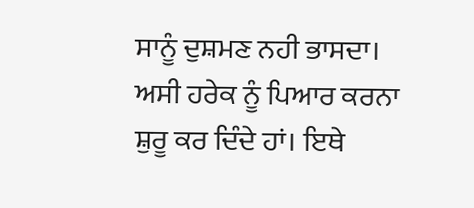ਸਾਨੂੰ ਦੁਸ਼ਮਣ ਨਹੀ ਭਾਸਦਾ। ਅਸੀ ਹਰੇਕ ਨੂੰ ਪਿਆਰ ਕਰਨਾ ਸ਼ੁਰੂ ਕਰ ਦਿੰਦੇ ਹਾਂ। ਇਥੇ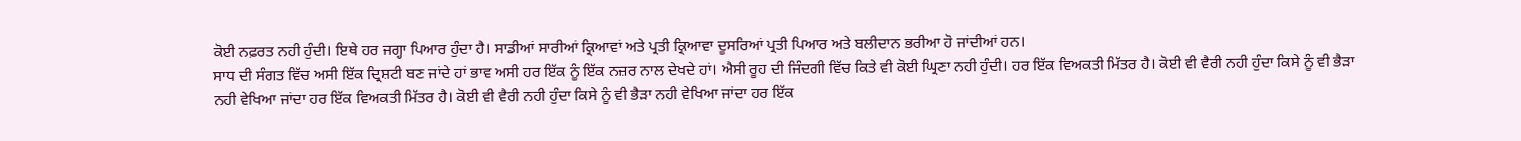ਕੋਈ ਨਫ਼ਰਤ ਨਹੀ ਹੁੰਦੀ। ਇਥੇ ਹਰ ਜਗ੍ਹਾ ਪਿਆਰ ਹੁੰਦਾ ਹੈ। ਸਾਡੀਆਂ ਸਾਰੀਆਂ ਕ੍ਰਿਆਵਾਂ ਅਤੇ ਪ੍ਰਤੀ ਕ੍ਰਿਆਵਾ ਦੂਸਰਿਆਂ ਪ੍ਰਤੀ ਪਿਆਰ ਅਤੇ ਬਲੀਦਾਨ ਭਰੀਆ ਹੋ ਜਾਂਦੀਆਂ ਹਨ।
ਸਾਧ ਦੀ ਸੰਗਤ ਵਿੱਚ ਅਸੀ ਇੱਕ ਦ੍ਰਿਸ਼ਟੀ ਬਣ ਜਾਂਦੇ ਹਾਂ ਭਾਵ ਅਸੀ ਹਰ ਇੱਕ ਨੂੰ ਇੱਕ ਨਜ਼ਰ ਨਾਲ ਦੇਖਦੇ ਹਾਂ। ਐਸੀ ਰੂਹ ਦੀ ਜਿੰਦਗੀ ਵਿੱਚ ਕਿਤੇ ਵੀ ਕੋਈ ਘ੍ਰਿਣਾ ਨਹੀ ਹੁੰਦੀ। ਹਰ ਇੱਕ ਵਿਅਕਤੀ ਮਿੱਤਰ ਹੈ। ਕੋਈ ਵੀ ਵੈਰੀ ਨਹੀ ਹੁੰਦਾ ਕਿਸੇ ਨੂੰ ਵੀ ਭੈੜਾ ਨਹੀ ਵੇਖਿਆ ਜਾਂਦਾ ਹਰ ਇੱਕ ਵਿਅਕਤੀ ਮਿੱਤਰ ਹੈ। ਕੋਈ ਵੀ ਵੈਰੀ ਨਹੀ ਹੁੰਦਾ ਕਿਸੇ ਨੂੰ ਵੀ ਭੈੜਾ ਨਹੀ ਵੇਖਿਆ ਜਾਂਦਾ ਹਰ ਇੱਕ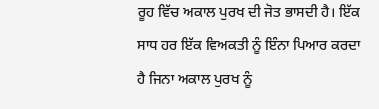ਰੂਹ ਵਿੱਚ ਅਕਾਲ ਪੁਰਖ ਦੀ ਜੋਤ ਭਾਸਦੀ ਹੈ। ਇੱਕ ਸਾਧ ਹਰ ਇੱਕ ਵਿਅਕਤੀ ਨੂੰ ਇੰਨਾ ਪਿਆਰ ਕਰਦਾ ਹੈ ਜਿਨਾ ਅਕਾਲ ਪੁਰਖ ਨੂੰ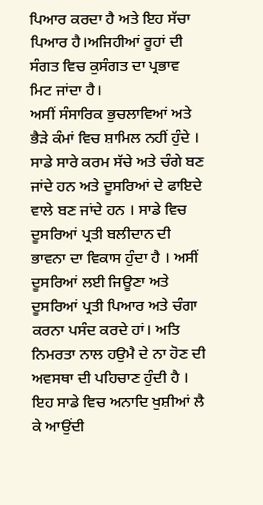ਪਿਆਰ ਕਰਦਾ ਹੈ ਅਤੇ ਇਹ ਸੱਚਾ ਪਿਆਰ ਹੈ।ਅਜਿਹੀਆਂ ਰੂਹਾਂ ਦੀ ਸੰਗਤ ਵਿਚ ਕੁਸੰਗਤ ਦਾ ਪ੍ਰਭਾਵ ਮਿਟ ਜਾਂਦਾ ਹੈ।
ਅਸੀਂ ਸੰਸਾਰਿਕ ਭੁਚਲਾਵਿਆਂ ਅਤੇ ਭੈੜੇ ਕੰਮਾਂ ਵਿਚ ਸ਼ਾਮਿਲ ਨਹੀਂ ਹੁੰਦੇ । ਸਾਡੇ ਸਾਰੇ ਕਰਮ ਸੱਚੇ ਅਤੇ ਚੰਗੇ ਬਣ ਜਾਂਦੇ ਹਨ ਅਤੇ ਦੂਸਰਿਆਂ ਦੇ ਫਾਇਦੇ ਵਾਲੇ ਬਣ ਜਾਂਦੇ ਹਨ । ਸਾਡੇ ਵਿਚ ਦੂਸਰਿਆਂ ਪ੍ਰਤੀ ਬਲੀਦਾਨ ਦੀ ਭਾਵਨਾ ਦਾ ਵਿਕਾਸ ਹੁੰਦਾ ਹੈ । ਅਸੀਂ ਦੂਸਰਿਆਂ ਲਈ ਜਿਊਣਾ ਅਤੇ ਦੂਸਰਿਆਂ ਪ੍ਰਤੀ ਪਿਆਰ ਅਤੇ ਚੰਗਾ ਕਰਨਾ ਪਸੰਦ ਕਰਦੇ ਹਾਂ। ਅਤਿ ਨਿਮਰਤਾ ਨਾਲ ਹਉਮੈ ਦੇ ਨਾ ਹੋਣ ਦੀ ਅਵਸਥਾ ਦੀ ਪਹਿਚਾਣ ਹੁੰਦੀ ਹੈ । ਇਹ ਸਾਡੇ ਵਿਚ ਅਨਾਦਿ ਖੁਸ਼ੀਆਂ ਲੈ ਕੇ ਆਉਂਦੀ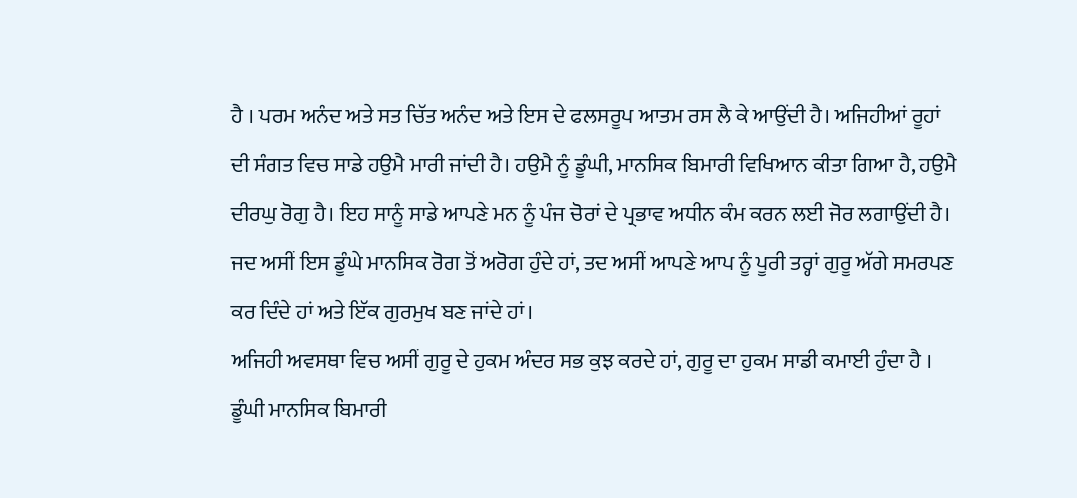ਹੈ । ਪਰਮ ਅਨੰਦ ਅਤੇ ਸਤ ਚਿੱਤ ਅਨੰਦ ਅਤੇ ਇਸ ਦੇ ਫਲਸਰੂਪ ਆਤਮ ਰਸ ਲੈ ਕੇ ਆਉਂਦੀ ਹੈ। ਅਜਿਹੀਆਂ ਰੂਹਾਂ ਦੀ ਸੰਗਤ ਵਿਚ ਸਾਡੇ ਹਉਮੈ ਮਾਰੀ ਜਾਂਦੀ ਹੈ। ਹਉਮੈ ਨੂੰ ਡੂੰਘੀ, ਮਾਨਸਿਕ ਬਿਮਾਰੀ ਵਿਖਿਆਨ ਕੀਤਾ ਗਿਆ ਹੈ, ਹਉਮੈ ਦੀਰਘੁ ਰੋਗੁ ਹੈ। ਇਹ ਸਾਨੂੰ ਸਾਡੇ ਆਪਣੇ ਮਨ ਨੂੰ ਪੰਜ ਚੋਰਾਂ ਦੇ ਪ੍ਰਭਾਵ ਅਧੀਨ ਕੰਮ ਕਰਨ ਲਈ ਜੋਰ ਲਗਾਉਂਦੀ ਹੈ। ਜਦ ਅਸੀਂ ਇਸ ਡੂੰਘੇ ਮਾਨਸਿਕ ਰੋਗ ਤੋਂ ਅਰੋਗ ਹੁੰਦੇ ਹਾਂ, ਤਦ ਅਸੀਂ ਆਪਣੇ ਆਪ ਨੂੰ ਪੂਰੀ ਤਰ੍ਹਾਂ ਗੁਰੂ ਅੱਗੇ ਸਮਰਪਣ ਕਰ ਦਿੰਦੇ ਹਾਂ ਅਤੇ ਇੱਕ ਗੁਰਮੁਖ ਬਣ ਜਾਂਦੇ ਹਾਂ।
ਅਜਿਹੀ ਅਵਸਥਾ ਵਿਚ ਅਸੀਂ ਗੁਰੂ ਦੇ ਹੁਕਮ ਅੰਦਰ ਸਭ ਕੁਝ ਕਰਦੇ ਹਾਂ, ਗੁਰੂ ਦਾ ਹੁਕਮ ਸਾਡੀ ਕਮਾਈ ਹੁੰਦਾ ਹੈ । ਡੂੰਘੀ ਮਾਨਸਿਕ ਬਿਮਾਰੀ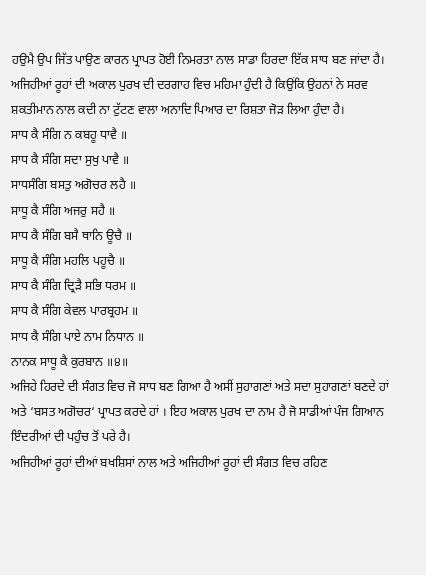ਹਉਮੈ ਉਪ ਜਿੱਤ ਪਾਉਣ ਕਾਰਨ ਪ੍ਰਾਪਤ ਹੋਈ ਨਿਮਰਤਾ ਨਾਲ ਸਾਡਾ ਹਿਰਦਾ ਇੱਕ ਸਾਧ ਬਣ ਜਾਂਦਾ ਹੈ।
ਅਜਿਹੀਆਂ ਰੂਹਾਂ ਦੀ ਅਕਾਲ ਪੁਰਖ ਦੀ ਦਰਗਾਹ ਵਿਚ ਮਹਿਮਾ ਹੁੰਦੀ ਹੈ ਕਿਉਂਕਿ ਉਹਨਾਂ ਨੇ ਸਰਵ ਸ਼ਕਤੀਮਾਨ ਨਾਲ ਕਦੀ ਨਾ ਟੁੱਟਣ ਵਾਲਾ ਅਨਾਦਿ ਪਿਆਰ ਦਾ ਰਿਸ਼ਤਾ ਜੋੜ ਲਿਆ ਹੁੰਦਾ ਹੈ।
ਸਾਧ ਕੈ ਸੰਗਿ ਨ ਕਬਹੂ ਧਾਵੈ ॥
ਸਾਧ ਕੈ ਸੰਗਿ ਸਦਾ ਸੁਖੁ ਪਾਵੈ ॥
ਸਾਧਸੰਗਿ ਬਸਤੁ ਅਗੋਚਰ ਲਹੈ ॥
ਸਾਧੂ ਕੈ ਸੰਗਿ ਅਜਰੁ ਸਹੈ ॥
ਸਾਧ ਕੈ ਸੰਗਿ ਬਸੈ ਥਾਨਿ ਊਚੈ ॥
ਸਾਧੂ ਕੈ ਸੰਗਿ ਮਹਲਿ ਪਹੂਚੈ ॥
ਸਾਧ ਕੈ ਸੰਗਿ ਦ੍ਰਿੜੈ ਸਭਿ ਧਰਮ ॥
ਸਾਧ ਕੈ ਸੰਗਿ ਕੇਵਲ ਪਾਰਬ੍ਰਹਮ ॥
ਸਾਧ ਕੈ ਸੰਗਿ ਪਾਏ ਨਾਮ ਨਿਧਾਨ ॥
ਨਾਨਕ ਸਾਧੂ ਕੈ ਕੁਰਬਾਨ ॥੪॥
ਅਜਿਹੇ ਹਿਰਦੇ ਦੀ ਸੰਗਤ ਵਿਚ ਜੋ ਸਾਧ ਬਣ ਗਿਆ ਹੈ ਅਸੀਂ ਸੁਹਾਗਣਾਂ ਅਤੇ ਸਦਾ ਸੁਹਾਗਣਾਂ ਬਣਦੇ ਹਾਂ ਅਤੇ ‘ਬਸਤ ਅਗੋਚਰ‘ ਪ੍ਰਾਪਤ ਕਰਦੇ ਹਾਂ । ਇਹ ਅਕਾਲ ਪੁਰਖ ਦਾ ਨਾਮ ਹੈ ਜੋ ਸਾਡੀਆਂ ਪੰਜ ਗਿਆਨ ਇੰਦਰੀਆਂ ਦੀ ਪਹੁੰਚ ਤੋਂ ਪਰੇ ਹੈ।
ਅਜਿਹੀਆਂ ਰੂਹਾਂ ਦੀਆਂ ਬਖਸ਼ਿਸਾਂ ਨਾਲ ਅਤੇ ਅਜਿਹੀਆਂ ਰੂਹਾਂ ਦੀ ਸੰਗਤ ਵਿਚ ਰਹਿਣ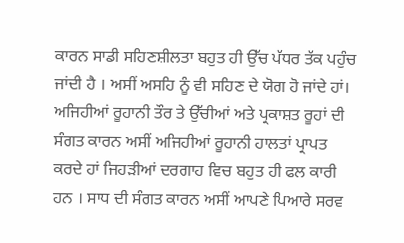ਕਾਰਨ ਸਾਡੀ ਸਹਿਣਸ਼ੀਲਤਾ ਬਹੁਤ ਹੀ ਉੱਚ ਪੱਧਰ ਤੱਕ ਪਹੁੰਚ ਜਾਂਦੀ ਹੈ । ਅਸੀਂ ਅਸਹਿ ਨੂੰ ਵੀ ਸਹਿਣ ਦੇ ਯੋਗ ਹੋ ਜਾਂਦੇ ਹਾਂ।
ਅਜਿਹੀਆਂ ਰੂਹਾਨੀ ਤੌਰ ਤੇ ਉੱਚੀਆਂ ਅਤੇ ਪ੍ਰਕਾਸ਼ਤ ਰੂਹਾਂ ਦੀ ਸੰਗਤ ਕਾਰਨ ਅਸੀਂ ਅਜਿਹੀਆਂ ਰੂਹਾਨੀ ਹਾਲਤਾਂ ਪ੍ਰਾਪਤ ਕਰਦੇ ਹਾਂ ਜਿਹੜੀਆਂ ਦਰਗਾਹ ਵਿਚ ਬਹੁਤ ਹੀ ਫਲ ਕਾਰੀ ਹਨ । ਸਾਧ ਦੀ ਸੰਗਤ ਕਾਰਨ ਅਸੀਂ ਆਪਣੇ ਪਿਆਰੇ ਸਰਵ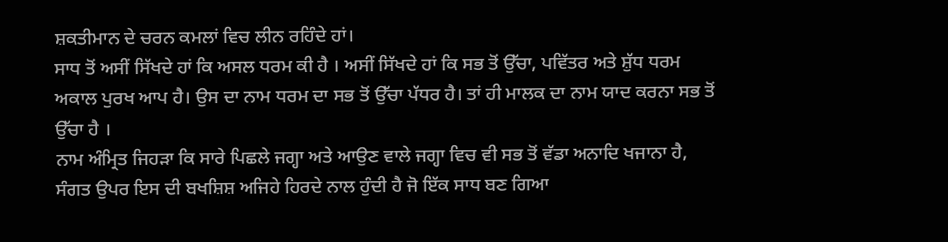ਸ਼ਕਤੀਮਾਨ ਦੇ ਚਰਨ ਕਮਲਾਂ ਵਿਚ ਲੀਨ ਰਹਿੰਦੇ ਹਾਂ।
ਸਾਧ ਤੋਂ ਅਸੀਂ ਸਿੱਖਦੇ ਹਾਂ ਕਿ ਅਸਲ ਧਰਮ ਕੀ ਹੈ । ਅਸੀਂ ਸਿੱਖਦੇ ਹਾਂ ਕਿ ਸਭ ਤੋਂ ਉੱਚਾ, ਪਵਿੱਤਰ ਅਤੇ ਸ਼ੁੱਧ ਧਰਮ ਅਕਾਲ ਪੁਰਖ ਆਪ ਹੈ। ਉਸ ਦਾ ਨਾਮ ਧਰਮ ਦਾ ਸਭ ਤੋਂ ਉੱਚਾ ਪੱਧਰ ਹੈ। ਤਾਂ ਹੀ ਮਾਲਕ ਦਾ ਨਾਮ ਯਾਦ ਕਰਨਾ ਸਭ ਤੋਂ ਉੱਚਾ ਹੈ ।
ਨਾਮ ਅੰਮ੍ਰਿਤ ਜਿਹੜਾ ਕਿ ਸਾਰੇ ਪਿਛਲੇ ਜਗ੍ਹਾ ਅਤੇ ਆਉਣ ਵਾਲੇ ਜਗ੍ਹਾ ਵਿਚ ਵੀ ਸਭ ਤੋਂ ਵੱਡਾ ਅਨਾਦਿ ਖਜਾਨਾ ਹੈ, ਸੰਗਤ ਉਪਰ ਇਸ ਦੀ ਬਖਸ਼ਿਸ਼ ਅਜਿਹੇ ਹਿਰਦੇ ਨਾਲ ਹੁੰਦੀ ਹੈ ਜੋ ਇੱਕ ਸਾਧ ਬਣ ਗਿਆ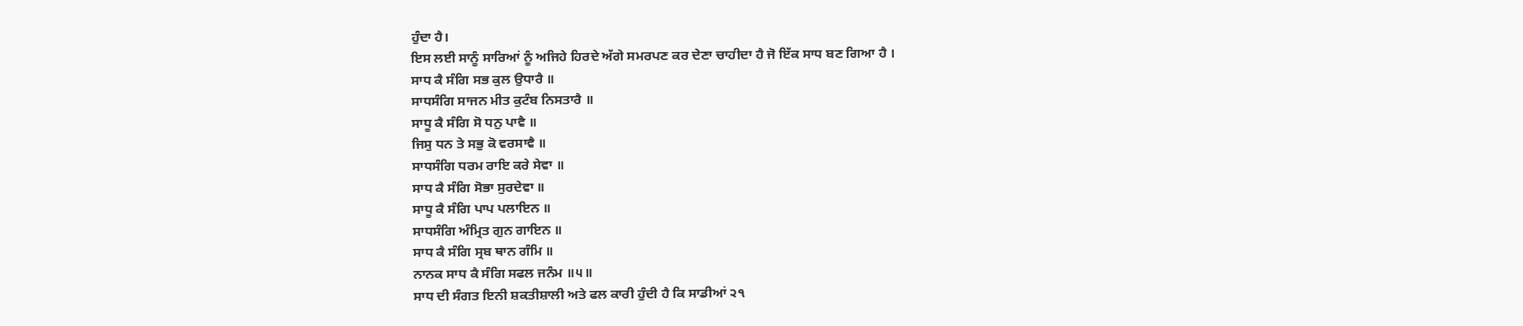ਹੁੰਦਾ ਹੈ।
ਇਸ ਲਈ ਸਾਨੂੰ ਸਾਰਿਆਂ ਨੂੰ ਅਜਿਹੇ ਹਿਰਦੇ ਅੱਗੇ ਸਮਰਪਣ ਕਰ ਦੇਣਾ ਚਾਹੀਦਾ ਹੈ ਜੋ ਇੱਕ ਸਾਧ ਬਣ ਗਿਆ ਹੈ ।
ਸਾਧ ਕੈ ਸੰਗਿ ਸਭ ਕੁਲ ਉਧਾਰੈ ॥
ਸਾਧਸੰਗਿ ਸਾਜਨ ਮੀਤ ਕੁਟੰਬ ਨਿਸਤਾਰੈ ॥
ਸਾਧੂ ਕੈ ਸੰਗਿ ਸੋ ਧਨੁ ਪਾਵੈ ॥
ਜਿਸੁ ਧਨ ਤੇ ਸਭੁ ਕੋ ਵਰਸਾਵੈ ॥
ਸਾਧਸੰਗਿ ਧਰਮ ਰਾਇ ਕਰੇ ਸੇਵਾ ॥
ਸਾਧ ਕੈ ਸੰਗਿ ਸੋਭਾ ਸੁਰਦੇਵਾ ॥
ਸਾਧੂ ਕੈ ਸੰਗਿ ਪਾਪ ਪਲਾਇਨ ॥
ਸਾਧਸੰਗਿ ਅੰਮ੍ਰਿਤ ਗੁਨ ਗਾਇਨ ॥
ਸਾਧ ਕੈ ਸੰਗਿ ਸ੍ਰਬ ਥਾਨ ਗੰਮਿ ॥
ਨਾਨਕ ਸਾਧ ਕੈ ਸੰਗਿ ਸਫਲ ਜਨੰਮ ॥੫॥
ਸਾਧ ਦੀ ਸੰਗਤ ਇਨੀ ਸ਼ਕਤੀਸ਼ਾਲੀ ਅਤੇ ਫਲ ਕਾਰੀ ਹੁੰਦੀ ਹੈ ਕਿ ਸਾਡੀਆਂ ੨੧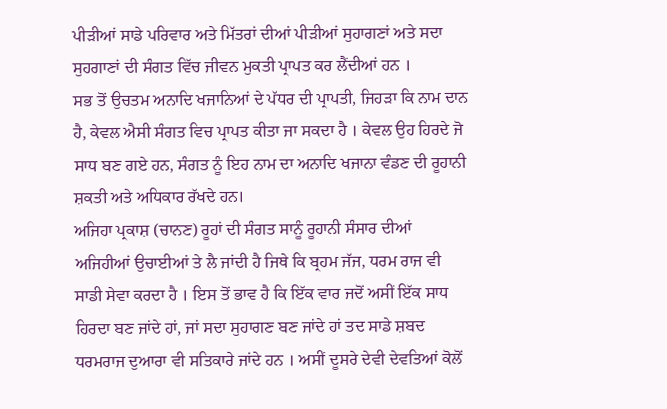ਪੀੜੀਆਂ ਸਾਡੇ ਪਰਿਵਾਰ ਅਤੇ ਮਿੱਤਰਾਂ ਦੀਆਂ ਪੀੜੀਆਂ ਸੁਹਾਗਣਾਂ ਅਤੇ ਸਦਾ ਸੁਹਗਾਣਾਂ ਦੀ ਸੰਗਤ ਵਿੱਚ ਜੀਵਨ ਮੁਕਤੀ ਪ੍ਰਾਪਤ ਕਰ ਲੈਂਦੀਆਂ ਹਨ ।
ਸਭ ਤੋਂ ਉਚਤਮ ਅਨਾਦਿ ਖਜਾਨਿਆਂ ਦੇ ਪੱਧਰ ਦੀ ਪ੍ਰਾਪਤੀ, ਜਿਹੜਾ ਕਿ ਨਾਮ ਦਾਨ ਹੈ, ਕੇਵਲ ਐਸੀ ਸੰਗਤ ਵਿਚ ਪ੍ਰਾਪਤ ਕੀਤਾ ਜਾ ਸਕਦਾ ਹੈ । ਕੇਵਲ ਉਹ ਹਿਰਦੇ ਜੋ ਸਾਧ ਬਣ ਗਏ ਹਨ, ਸੰਗਤ ਨੂੰ ਇਹ ਨਾਮ ਦਾ ਅਨਾਦਿ ਖਜਾਨਾ ਵੰਡਣ ਦੀ ਰੂਹਾਨੀ ਸ਼ਕਤੀ ਅਤੇ ਅਧਿਕਾਰ ਰੱਖਦੇ ਹਨ।
ਅਜਿਹਾ ਪ੍ਰਕਾਸ਼ (ਚਾਨਣ) ਰੂਹਾਂ ਦੀ ਸੰਗਤ ਸਾਨੂੰ ਰੂਹਾਨੀ ਸੰਸਾਰ ਦੀਆਂ ਅਜਿਹੀਆਂ ਉਚਾਈਆਂ ਤੇ ਲੈ ਜਾਂਦੀ ਹੈ ਜਿਥੇ ਕਿ ਬ੍ਰਹਮ ਜੱਜ, ਧਰਮ ਰਾਜ ਵੀ ਸਾਡੀ ਸੇਵਾ ਕਰਦਾ ਹੈ । ਇਸ ਤੋਂ ਭਾਵ ਹੈ ਕਿ ਇੱਕ ਵਾਰ ਜਦੋਂ ਅਸੀਂ ਇੱਕ ਸਾਧ ਹਿਰਦਾ ਬਣ ਜਾਂਦੇ ਹਾਂ, ਜਾਂ ਸਦਾ ਸੁਹਾਗਣ ਬਣ ਜਾਂਦੇ ਹਾਂ ਤਦ ਸਾਡੇ ਸ਼ਬਦ ਧਰਮਰਾਜ ਦੁਆਰਾ ਵੀ ਸਤਿਕਾਰੇ ਜਾਂਦੇ ਹਨ । ਅਸੀਂ ਦੂਸਰੇ ਦੇਵੀ ਦੇਵਤਿਆਂ ਕੋਲੋਂ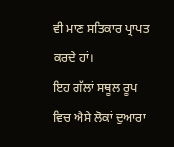ਵੀ ਮਾਣ ਸਤਿਕਾਰ ਪ੍ਰਾਪਤ ਕਰਦੇ ਹਾਂ।
ਇਹ ਗੱਲਾਂ ਸਥੂਲ ਰੂਪ ਵਿਚ ਐਸੇ ਲੋਕਾਂ ਦੁਆਰਾ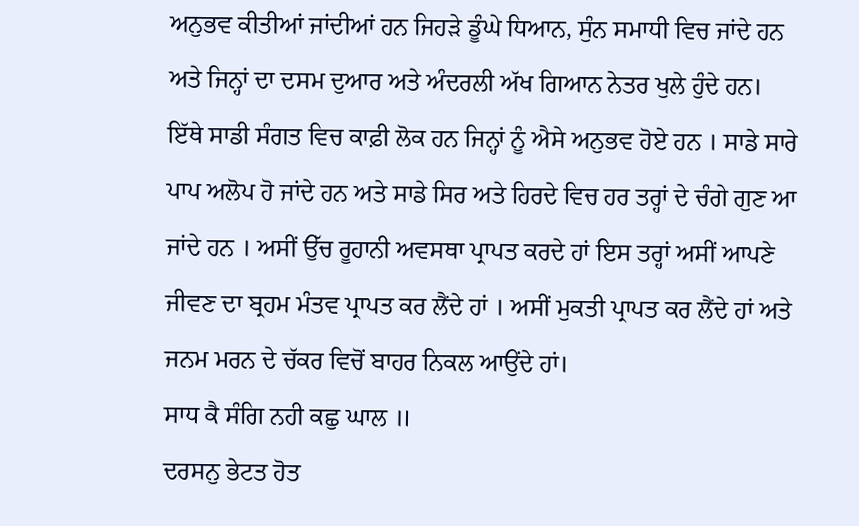ਅਨੁਭਵ ਕੀਤੀਆਂ ਜਾਂਦੀਆਂ ਹਨ ਜਿਹੜੇ ਡੂੰਘੇ ਧਿਆਨ, ਸੁੰਨ ਸਮਾਧੀ ਵਿਚ ਜਾਂਦੇ ਹਨ ਅਤੇ ਜਿਨ੍ਹਾਂ ਦਾ ਦਸਮ ਦੁਆਰ ਅਤੇ ਅੰਦਰਲੀ ਅੱਖ ਗਿਆਨ ਨੇਤਰ ਖੁਲੇ ਹੁੰਦੇ ਹਨ।
ਇੱਥੇ ਸਾਡੀ ਸੰਗਤ ਵਿਚ ਕਾਫ਼ੀ ਲੋਕ ਹਨ ਜਿਨ੍ਹਾਂ ਨੂੰ ਐਸੇ ਅਨੁਭਵ ਹੋਏ ਹਨ । ਸਾਡੇ ਸਾਰੇ ਪਾਪ ਅਲੋਪ ਹੋ ਜਾਂਦੇ ਹਨ ਅਤੇ ਸਾਡੇ ਸਿਰ ਅਤੇ ਹਿਰਦੇ ਵਿਚ ਹਰ ਤਰ੍ਹਾਂ ਦੇ ਚੰਗੇ ਗੁਣ ਆ ਜਾਂਦੇ ਹਨ । ਅਸੀਂ ਉੱਚ ਰੂਹਾਨੀ ਅਵਸਥਾ ਪ੍ਰਾਪਤ ਕਰਦੇ ਹਾਂ ਇਸ ਤਰ੍ਹਾਂ ਅਸੀਂ ਆਪਣੇ ਜੀਵਣ ਦਾ ਬ੍ਰਹਮ ਮੰਤਵ ਪ੍ਰਾਪਤ ਕਰ ਲੈਂਦੇ ਹਾਂ । ਅਸੀਂ ਮੁਕਤੀ ਪ੍ਰਾਪਤ ਕਰ ਲੈਂਦੇ ਹਾਂ ਅਤੇ ਜਨਮ ਮਰਨ ਦੇ ਚੱਕਰ ਵਿਚੋਂ ਬਾਹਰ ਨਿਕਲ ਆਉਂਦੇ ਹਾਂ।
ਸਾਧ ਕੈ ਸੰਗਿ ਨਹੀ ਕਛੁ ਘਾਲ ॥
ਦਰਸਨੁ ਭੇਟਤ ਹੋਤ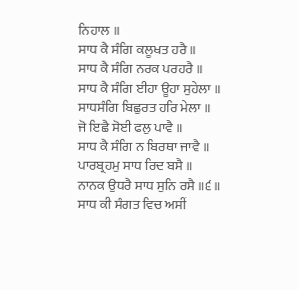ਨਿਹਾਲ ॥
ਸਾਧ ਕੈ ਸੰਗਿ ਕਲੂਖਤ ਹਰੈ ॥
ਸਾਧ ਕੈ ਸੰਗਿ ਨਰਕ ਪਰਹਰੈ ॥
ਸਾਧ ਕੈ ਸੰਗਿ ਈਹਾ ਊਹਾ ਸੁਹੇਲਾ ॥
ਸਾਧਸੰਗਿ ਬਿਛੁਰਤ ਹਰਿ ਮੇਲਾ ॥
ਜੋ ਇਛੈ ਸੋਈ ਫਲੁ ਪਾਵੈ ॥
ਸਾਧ ਕੈ ਸੰਗਿ ਨ ਬਿਰਥਾ ਜਾਵੈ ॥
ਪਾਰਬ੍ਰਹਮੁ ਸਾਧ ਰਿਦ ਬਸੈ ॥
ਨਾਨਕ ਉਧਰੈ ਸਾਧ ਸੁਨਿ ਰਸੈ ॥੬॥
ਸਾਧ ਕੀ ਸੰਗਤ ਵਿਚ ਅਸੀਂ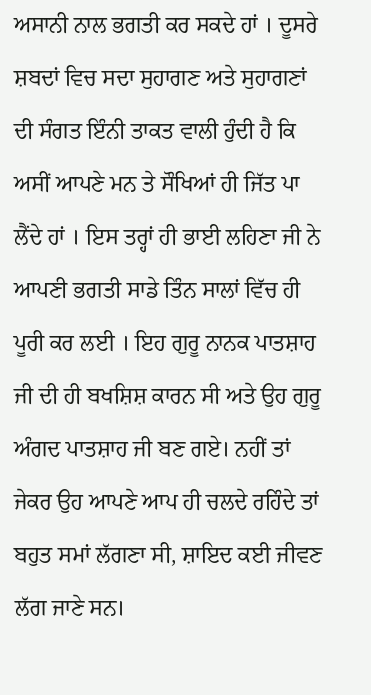ਅਸਾਨੀ ਨਾਲ ਭਗਤੀ ਕਰ ਸਕਦੇ ਹਾਂ । ਦੂਸਰੇ ਸ਼ਬਦਾਂ ਵਿਚ ਸਦਾ ਸੁਹਾਗਣ ਅਤੇ ਸੁਹਾਗਣਾਂ ਦੀ ਸੰਗਤ ਇੰਨੀ ਤਾਕਤ ਵਾਲੀ ਹੁੰਦੀ ਹੈ ਕਿ ਅਸੀਂ ਆਪਣੇ ਮਨ ਤੇ ਸੌਖਿਆਂ ਹੀ ਜਿੱਤ ਪਾ ਲੈਂਦੇ ਹਾਂ । ਇਸ ਤਰ੍ਹਾਂ ਹੀ ਭਾਈ ਲਹਿਣਾ ਜੀ ਨੇ ਆਪਣੀ ਭਗਤੀ ਸਾਡੇ ਤਿੰਨ ਸਾਲਾਂ ਵਿੱਚ ਹੀ ਪੂਰੀ ਕਰ ਲਈ । ਇਹ ਗੁਰੂ ਨਾਨਕ ਪਾਤਸ਼ਾਹ ਜੀ ਦੀ ਹੀ ਬਖਸ਼ਿਸ਼ ਕਾਰਨ ਸੀ ਅਤੇ ਉਹ ਗੁਰੂ ਅੰਗਦ ਪਾਤਸ਼ਾਹ ਜੀ ਬਣ ਗਏ। ਨਹੀਂ ਤਾਂ ਜੇਕਰ ਉਹ ਆਪਣੇ ਆਪ ਹੀ ਚਲਦੇ ਰਹਿੰਦੇ ਤਾਂ ਬਹੁਤ ਸਮਾਂ ਲੱਗਣਾ ਸੀ, ਸ਼ਾਇਦ ਕਈ ਜੀਵਣ ਲੱਗ ਜਾਣੇ ਸਨ।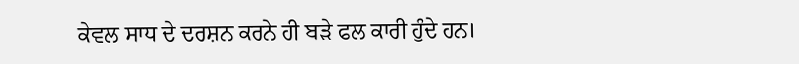ਕੇਵਲ ਸਾਧ ਦੇ ਦਰਸ਼ਨ ਕਰਨੇ ਹੀ ਬੜੇ ਫਲ ਕਾਰੀ ਹੁੰਦੇ ਹਨ।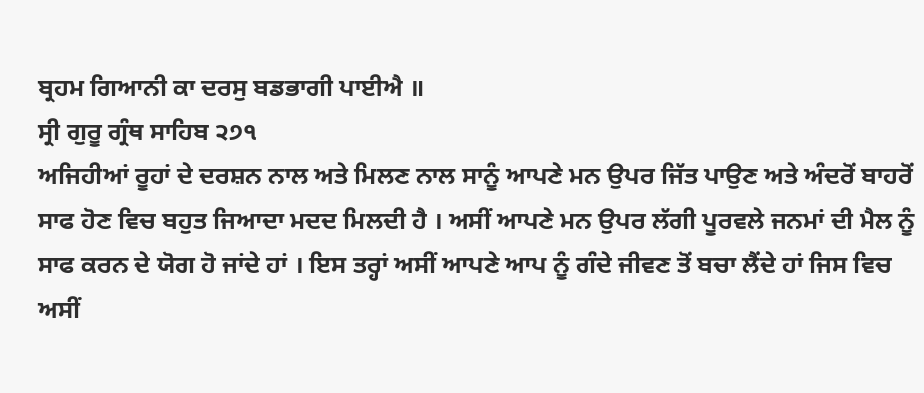ਬ੍ਰਹਮ ਗਿਆਨੀ ਕਾ ਦਰਸੁ ਬਡਭਾਗੀ ਪਾਈਐ ॥
ਸ੍ਰੀ ਗੁਰੂ ਗ੍ਰੰਥ ਸਾਹਿਬ ੨੭੧
ਅਜਿਹੀਆਂ ਰੂਹਾਂ ਦੇ ਦਰਸ਼ਨ ਨਾਲ ਅਤੇ ਮਿਲਣ ਨਾਲ ਸਾਨੂੰ ਆਪਣੇ ਮਨ ਉਪਰ ਜਿੱਤ ਪਾਉਣ ਅਤੇ ਅੰਦਰੋਂ ਬਾਹਰੋਂ ਸਾਫ ਹੋਣ ਵਿਚ ਬਹੁਤ ਜਿਆਦਾ ਮਦਦ ਮਿਲਦੀ ਹੈ । ਅਸੀਂ ਆਪਣੇ ਮਨ ਉਪਰ ਲੱਗੀ ਪੂਰਵਲੇ ਜਨਮਾਂ ਦੀ ਮੈਲ ਨੂੰ ਸਾਫ ਕਰਨ ਦੇ ਯੋਗ ਹੋ ਜਾਂਦੇ ਹਾਂ । ਇਸ ਤਰ੍ਹਾਂ ਅਸੀਂ ਆਪਣੇ ਆਪ ਨੂੰ ਗੰਦੇ ਜੀਵਣ ਤੋਂ ਬਚਾ ਲੈਂਦੇ ਹਾਂ ਜਿਸ ਵਿਚ ਅਸੀਂ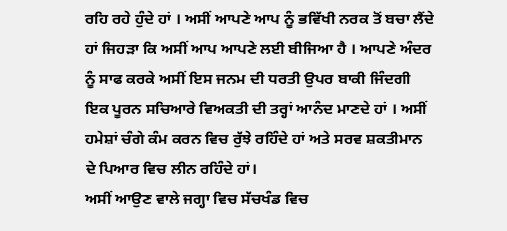ਰਹਿ ਰਹੇ ਹੁੰਦੇ ਹਾਂ । ਅਸੀਂ ਆਪਣੇ ਆਪ ਨੂੰ ਭਵਿੱਖੀ ਨਰਕ ਤੋਂ ਬਚਾ ਲੈਂਦੇ ਹਾਂ ਜਿਹੜਾ ਕਿ ਅਸੀਂ ਆਪ ਆਪਣੇ ਲਈ ਬੀਜਿਆ ਹੈ । ਆਪਣੇ ਅੰਦਰ ਨੂੰ ਸਾਫ ਕਰਕੇ ਅਸੀਂ ਇਸ ਜਨਮ ਦੀ ਧਰਤੀ ਉਪਰ ਬਾਕੀ ਜਿੰਦਗੀ ਇਕ ਪੂਰਨ ਸਚਿਆਰੇ ਵਿਅਕਤੀ ਦੀ ਤਰ੍ਹਾਂ ਆਨੰਦ ਮਾਣਦੇ ਹਾਂ । ਅਸੀਂ ਹਮੇਸ਼ਾਂ ਚੰਗੇ ਕੰਮ ਕਰਨ ਵਿਚ ਰੁੱਝੇ ਰਹਿੰਦੇ ਹਾਂ ਅਤੇ ਸਰਵ ਸ਼ਕਤੀਮਾਨ ਦੇ ਪਿਆਰ ਵਿਚ ਲੀਨ ਰਹਿੰਦੇ ਹਾਂ।
ਅਸੀਂ ਆਉਣ ਵਾਲੇ ਜਗ੍ਹਾ ਵਿਚ ਸੱਚਖੰਡ ਵਿਚ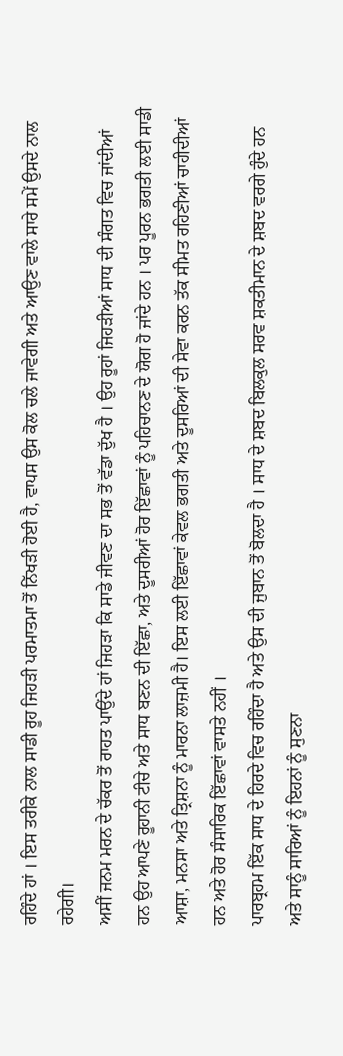ਰਹਿੰਦੇ ਹਾਂ । ਇਸ ਤਰੀਕੇ ਨਾਲ ਸਾਡੀ ਰੂਹ ਜਿਹੜੀ ਪਰਮਾਤਮਾ ਤੋਂ ਨਿੱਖੜੀ ਹੋਈ ਹੈ, ਵਾਪਸ ਉਸ ਕੋਲ ਚਲੇ ਜਾਵੇਗੀ ਅਤੇ ਆਉਣ ਵਾਲੇ ਸਾਰੇ ਸਮੇਂ ਉਸਦੇ ਨਾਲ ਰਹੇਗੀ।
ਅਸੀਂ ਜਨਮ ਮਰਨ ਦੇ ਚੱਕਰ ਤੋਂ ਰਾਹਤ ਪਾਉਂਦੇ ਹਾਂ ਜਿਹੜਾ ਕਿ ਸਾਡੇ ਜੀਵਣ ਦਾ ਸਭ ਤੋਂ ਵੱਡਾ ਦੁੱਖ ਹੈ । ਉਹ ਰੂਹਾਂ ਜਿਹੜੀਆਂ ਸਾਧ ਦੀ ਸੰਗਤ ਵਿਚ ਜਾਂਦੀਆਂ ਹਨ ਉਹ ਆਪਣੇ ਰੂਹਾਨੀ ਟੀਚੇ ਅਤੇ ਸਾਧ ਬਣਨ ਦੀ ਇੱਛਾ, ਅਤੇ ਦੂਸਰੀਆਂ ਹੋਰ ਇੱਛਾਵਾਂ ਨੂੰ ਪਹਿਚਾਨਣ ਦੇ ਯੋਗ ਹੋ ਜਾਂਦੇ ਹਨ । ਪਰ ਪੂਰਨ ਭਗਤੀ ਲਈ ਸਾਡੀ ਆਸ਼ਾ, ਮਨਸਾ ਅਤੇ ਤ੍ਰਿਸ਼ਨਾ ਨੂੰ ਮਾਰਨਾ ਲਾਜ਼ਮੀ ਹੈ। ਇਸ ਲਈ ਇੱਛਾਵਾਂ ਕੇਵਲ ਭਗਤੀ ਅਤੇ ਦੂਸਰਿਆਂ ਦੀ ਸੇਵਾ ਕਰਨ ਤੱਕ ਸੀਮਤ ਰਹਿਣੀਆਂ ਚਾਹੀਦੀਆਂ ਹਨ ਅਤੇ ਹੋਰ ਸੰਸਾਰਿਕ ਇੱਛਾਵਾਂ ਵਾਸਤੇ ਨਹੀਂ ।
ਪਾਰਬ੍ਰਹਮ ਇੱਕ ਸਾਧ ਦੇ ਹਿਰਦੇ ਵਿਚ ਰਹਿੰਦਾ ਹੈ ਅਤੇ ਉਸ ਦੀ ਜੁਬਾਨ ਤੋਂ ਬੋਲਦਾ ਹੈ । ਸਾਧ ਦੇ ਸ਼ਬਦ ਬਿਲਕੁਲ ਸਰਵ ਸ਼ਕਤੀਮਾਨ ਦੇ ਸ਼ਬਦ ਵਰਗੇ ਹੁੰਦੇ ਹਨ ਅਤੇ ਸਾਨੂੰ ਸਾਰਿਆਂ ਨੂੰ ਇਹਨਾਂ ਨੂੰ ਸੁਣਨਾ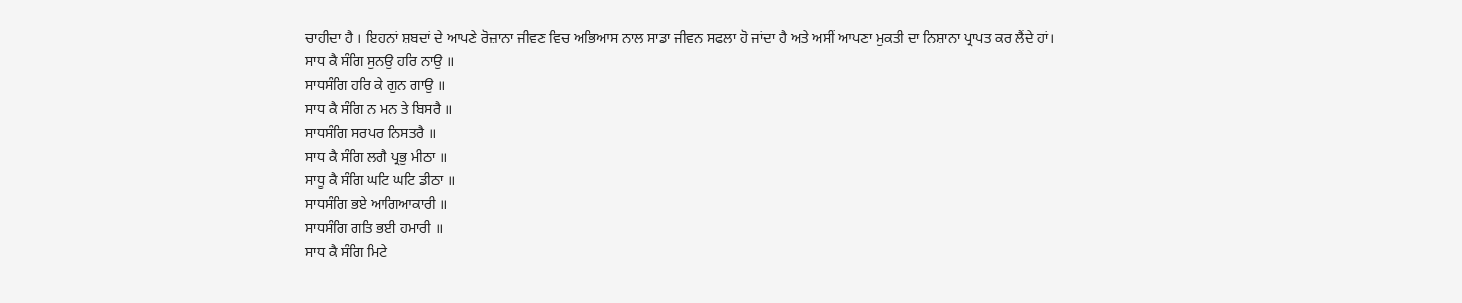ਚਾਹੀਦਾ ਹੈ । ਇਹਨਾਂ ਸ਼ਬਦਾਂ ਦੇ ਆਪਣੇ ਰੋਜ਼ਾਨਾ ਜੀਵਣ ਵਿਚ ਅਭਿਆਸ ਨਾਲ ਸਾਡਾ ਜੀਵਨ ਸਫਲਾ ਹੋ ਜਾਂਦਾ ਹੈ ਅਤੇ ਅਸੀਂ ਆਪਣਾ ਮੁਕਤੀ ਦਾ ਨਿਸ਼ਾਨਾ ਪ੍ਰਾਪਤ ਕਰ ਲੈਂਦੇ ਹਾਂ।
ਸਾਧ ਕੈ ਸੰਗਿ ਸੁਨਉ ਹਰਿ ਨਾਉ ॥
ਸਾਧਸੰਗਿ ਹਰਿ ਕੇ ਗੁਨ ਗਾਉ ॥
ਸਾਧ ਕੈ ਸੰਗਿ ਨ ਮਨ ਤੇ ਬਿਸਰੈ ॥
ਸਾਧਸੰਗਿ ਸਰਪਰ ਨਿਸਤਰੈ ॥
ਸਾਧ ਕੈ ਸੰਗਿ ਲਗੈ ਪ੍ਰਭੁ ਮੀਠਾ ॥
ਸਾਧੂ ਕੈ ਸੰਗਿ ਘਟਿ ਘਟਿ ਡੀਠਾ ॥
ਸਾਧਸੰਗਿ ਭਏ ਆਗਿਆਕਾਰੀ ॥
ਸਾਧਸੰਗਿ ਗਤਿ ਭਈ ਹਮਾਰੀ ॥
ਸਾਧ ਕੈ ਸੰਗਿ ਮਿਟੇ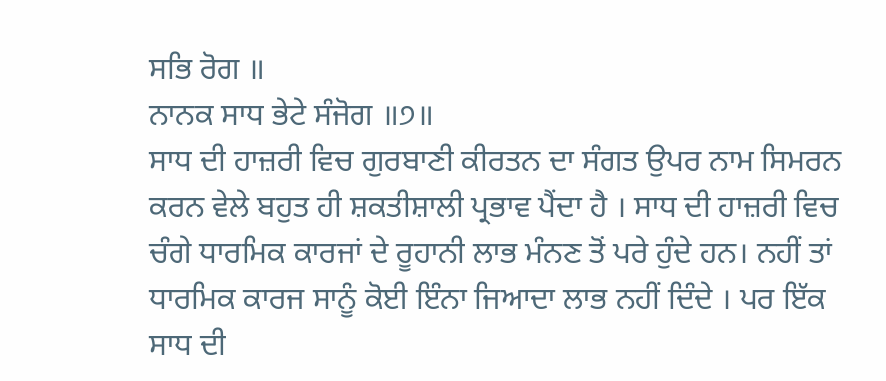ਸਭਿ ਰੋਗ ॥
ਨਾਨਕ ਸਾਧ ਭੇਟੇ ਸੰਜੋਗ ॥੭॥
ਸਾਧ ਦੀ ਹਾਜ਼ਰੀ ਵਿਚ ਗੁਰਬਾਣੀ ਕੀਰਤਨ ਦਾ ਸੰਗਤ ਉਪਰ ਨਾਮ ਸਿਮਰਨ ਕਰਨ ਵੇਲੇ ਬਹੁਤ ਹੀ ਸ਼ਕਤੀਸ਼ਾਲੀ ਪ੍ਰਭਾਵ ਪੈਂਦਾ ਹੈ । ਸਾਧ ਦੀ ਹਾਜ਼ਰੀ ਵਿਚ ਚੰਗੇ ਧਾਰਮਿਕ ਕਾਰਜਾਂ ਦੇ ਰੂਹਾਨੀ ਲਾਭ ਮੰਨਣ ਤੋਂ ਪਰੇ ਹੁੰਦੇ ਹਨ। ਨਹੀਂ ਤਾਂ ਧਾਰਮਿਕ ਕਾਰਜ ਸਾਨੂੰ ਕੋਈ ਇੰਨਾ ਜਿਆਦਾ ਲਾਭ ਨਹੀਂ ਦਿੰਦੇ । ਪਰ ਇੱਕ ਸਾਧ ਦੀ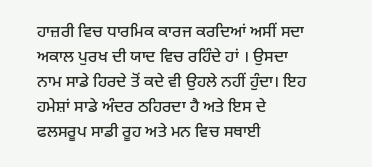ਹਾਜ਼ਰੀ ਵਿਚ ਧਾਰਮਿਕ ਕਾਰਜ ਕਰਦਿਆਂ ਅਸੀਂ ਸਦਾ ਅਕਾਲ ਪੁਰਖ ਦੀ ਯਾਦ ਵਿਚ ਰਹਿੰਦੇ ਹਾਂ । ਉਸਦਾ ਨਾਮ ਸਾਡੇ ਹਿਰਦੇ ਤੋਂ ਕਦੇ ਵੀ ਉਹਲੇ ਨਹੀਂ ਹੁੰਦਾ। ਇਹ ਹਮੇਸ਼ਾਂ ਸਾਡੇ ਅੰਦਰ ਠਹਿਰਦਾ ਹੈ ਅਤੇ ਇਸ ਦੇ ਫਲਸਰੂਪ ਸਾਡੀ ਰੂਹ ਅਤੇ ਮਨ ਵਿਚ ਸਥਾਈ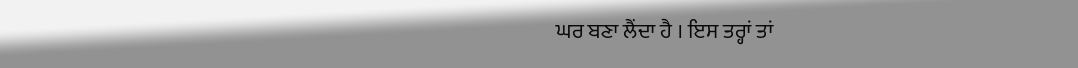ਘਰ ਬਣਾ ਲੈਂਦਾ ਹੈ । ਇਸ ਤਰ੍ਹਾਂ ਤਾਂ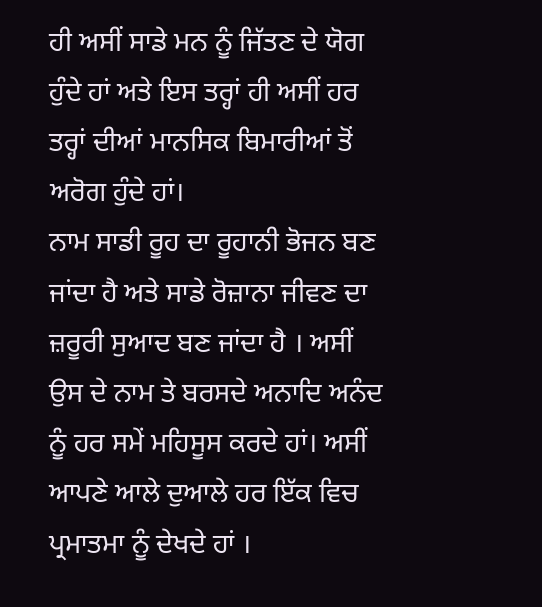ਹੀ ਅਸੀਂ ਸਾਡੇ ਮਨ ਨੂੰ ਜਿੱਤਣ ਦੇ ਯੋਗ ਹੁੰਦੇ ਹਾਂ ਅਤੇ ਇਸ ਤਰ੍ਹਾਂ ਹੀ ਅਸੀਂ ਹਰ ਤਰ੍ਹਾਂ ਦੀਆਂ ਮਾਨਸਿਕ ਬਿਮਾਰੀਆਂ ਤੋਂ ਅਰੋਗ ਹੁੰਦੇ ਹਾਂ।
ਨਾਮ ਸਾਡੀ ਰੂਹ ਦਾ ਰੂਹਾਨੀ ਭੋਜਨ ਬਣ ਜਾਂਦਾ ਹੈ ਅਤੇ ਸਾਡੇ ਰੋਜ਼ਾਨਾ ਜੀਵਣ ਦਾ ਜ਼ਰੂਰੀ ਸੁਆਦ ਬਣ ਜਾਂਦਾ ਹੈ । ਅਸੀਂ ਉਸ ਦੇ ਨਾਮ ਤੇ ਬਰਸਦੇ ਅਨਾਦਿ ਅਨੰਦ ਨੂੰ ਹਰ ਸਮੇਂ ਮਹਿਸੂਸ ਕਰਦੇ ਹਾਂ। ਅਸੀਂ ਆਪਣੇ ਆਲੇ ਦੁਆਲੇ ਹਰ ਇੱਕ ਵਿਚ ਪ੍ਰਮਾਤਮਾ ਨੂੰ ਦੇਖਦੇ ਹਾਂ ।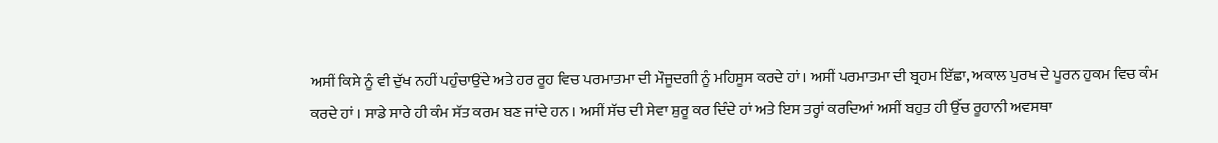ਅਸੀਂ ਕਿਸੇ ਨੂੰ ਵੀ ਦੁੱਖ ਨਹੀਂ ਪਹੁੰਚਾਉਂਦੇ ਅਤੇ ਹਰ ਰੂਹ ਵਿਚ ਪਰਮਾਤਮਾ ਦੀ ਮੌਜੂਦਗੀ ਨੂੰ ਮਹਿਸੂਸ ਕਰਦੇ ਹਾਂ। ਅਸੀਂ ਪਰਮਾਤਮਾ ਦੀ ਬ੍ਰਹਮ ਇੱਛਾ, ਅਕਾਲ ਪੁਰਖ ਦੇ ਪੂਰਨ ਹੁਕਮ ਵਿਚ ਕੰਮ ਕਰਦੇ ਹਾਂ । ਸਾਡੇ ਸਾਰੇ ਹੀ ਕੰਮ ਸੱਤ ਕਰਮ ਬਣ ਜਾਂਦੇ ਹਨ । ਅਸੀਂ ਸੱਚ ਦੀ ਸੇਵਾ ਸ਼ੁਰੂ ਕਰ ਦਿੰਦੇ ਹਾਂ ਅਤੇ ਇਸ ਤਰ੍ਹਾਂ ਕਰਦਿਆਂ ਅਸੀਂ ਬਹੁਤ ਹੀ ਉੱਚ ਰੂਹਾਨੀ ਅਵਸਥਾ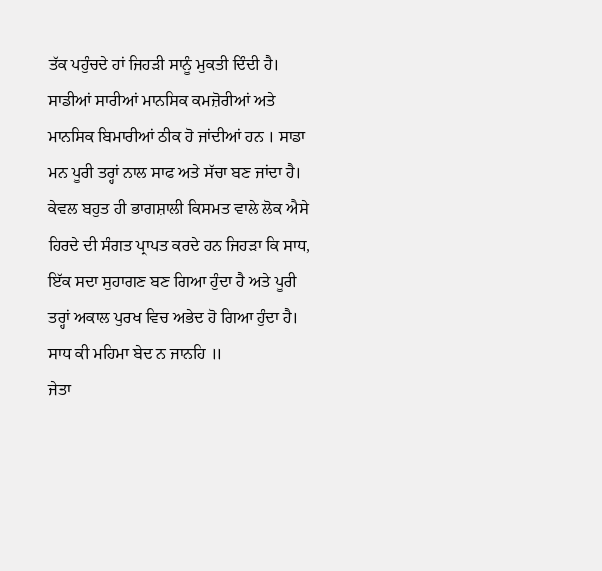ਤੱਕ ਪਹੁੰਚਦੇ ਹਾਂ ਜਿਹੜੀ ਸਾਨੂੰ ਮੁਕਤੀ ਦਿੰਦੀ ਹੈ।
ਸਾਡੀਆਂ ਸਾਰੀਆਂ ਮਾਨਸਿਕ ਕਮਜ਼ੋਰੀਆਂ ਅਤੇ ਮਾਨਸਿਕ ਬਿਮਾਰੀਆਂ ਠੀਕ ਹੋ ਜਾਂਦੀਆਂ ਹਨ । ਸਾਡਾ ਮਨ ਪੂਰੀ ਤਰ੍ਹਾਂ ਨਾਲ ਸਾਫ ਅਤੇ ਸੱਚਾ ਬਣ ਜਾਂਦਾ ਹੈ। ਕੇਵਲ ਬਹੁਤ ਹੀ ਭਾਗਸ਼ਾਲੀ ਕਿਸਮਤ ਵਾਲੇ ਲੋਕ ਐਸੇ ਹਿਰਦੇ ਦੀ ਸੰਗਤ ਪ੍ਰਾਪਤ ਕਰਦੇ ਹਨ ਜਿਹੜਾ ਕਿ ਸਾਧ, ਇੱਕ ਸਦਾ ਸੁਹਾਗਣ ਬਣ ਗਿਆ ਹੁੰਦਾ ਹੈ ਅਤੇ ਪੂਰੀ ਤਰ੍ਹਾਂ ਅਕਾਲ ਪੁਰਖ ਵਿਚ ਅਭੇਦ ਹੋ ਗਿਆ ਹੁੰਦਾ ਹੈ।
ਸਾਧ ਕੀ ਮਹਿਮਾ ਬੇਦ ਨ ਜਾਨਹਿ ॥
ਜੇਤਾ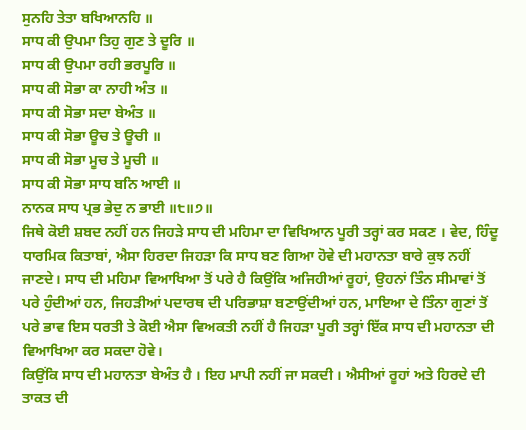ਸੁਨਹਿ ਤੇਤਾ ਬਖਿਆਨਹਿ ॥
ਸਾਧ ਕੀ ਉਪਮਾ ਤਿਹੁ ਗੁਣ ਤੇ ਦੂਰਿ ॥
ਸਾਧ ਕੀ ਉਪਮਾ ਰਹੀ ਭਰਪੂਰਿ ॥
ਸਾਧ ਕੀ ਸੋਭਾ ਕਾ ਨਾਹੀ ਅੰਤ ॥
ਸਾਧ ਕੀ ਸੋਭਾ ਸਦਾ ਬੇਅੰਤ ॥
ਸਾਧ ਕੀ ਸੋਭਾ ਊਚ ਤੇ ਊਚੀ ॥
ਸਾਧ ਕੀ ਸੋਭਾ ਮੂਚ ਤੇ ਮੂਚੀ ॥
ਸਾਧ ਕੀ ਸੋਭਾ ਸਾਧ ਬਨਿ ਆਈ ॥
ਨਾਨਕ ਸਾਧ ਪ੍ਰਭ ਭੇਦੁ ਨ ਭਾਈ ॥੮॥੭॥
ਜਿਥੇ ਕੋਈ ਸ਼ਬਦ ਨਹੀਂ ਹਨ ਜਿਹੜੇ ਸਾਧ ਦੀ ਮਹਿਮਾ ਦਾ ਵਿਖਿਆਨ ਪੂਰੀ ਤਰ੍ਹਾਂ ਕਰ ਸਕਣ । ਵੇਦ, ਹਿੰਦੂ ਧਾਰਮਿਕ ਕਿਤਾਬਾਂ, ਐਸਾ ਹਿਰਦਾ ਜਿਹੜਾ ਕਿ ਸਾਧ ਬਣ ਗਿਆ ਹੋਵੇ ਦੀ ਮਹਾਨਤਾ ਬਾਰੇ ਕੁਝ ਨਹੀਂ ਜਾਣਦੇ। ਸਾਧ ਦੀ ਮਹਿਮਾ ਵਿਆਖਿਆ ਤੋਂ ਪਰੇ ਹੈ ਕਿਉਂਕਿ ਅਜਿਹੀਆਂ ਰੂਹਾਂ, ਉਹਨਾਂ ਤਿੰਨ ਸੀਮਾਵਾਂ ਤੋਂ ਪਰੇ ਹੁੰਦੀਆਂ ਹਨ, ਜਿਹੜੀਆਂ ਪਦਾਰਥ ਦੀ ਪਰਿਭਾਸ਼ਾ ਬਣਾਉਂਦੀਆਂ ਹਨ, ਮਾਇਆ ਦੇ ਤਿੰਨਾ ਗੁਣਾਂ ਤੋਂ ਪਰੇ ਭਾਵ ਇਸ ਧਰਤੀ ਤੇ ਕੋਈ ਐਸਾ ਵਿਅਕਤੀ ਨਹੀਂ ਹੈ ਜਿਹੜਾ ਪੂਰੀ ਤਰ੍ਹਾਂ ਇੱਕ ਸਾਧ ਦੀ ਮਹਾਨਤਾ ਦੀ ਵਿਆਖਿਆ ਕਰ ਸਕਦਾ ਹੋਵੇ।
ਕਿਉਂਕਿ ਸਾਧ ਦੀ ਮਹਾਨਤਾ ਬੇਅੰਤ ਹੈ । ਇਹ ਮਾਪੀ ਨਹੀਂ ਜਾ ਸਕਦੀ । ਐਸੀਆਂ ਰੂਹਾਂ ਅਤੇ ਹਿਰਦੇ ਦੀ ਤਾਕਤ ਦੀ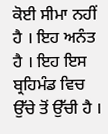ਕੋਈ ਸੀਮਾ ਨਹੀਂ ਹੈ । ਇਹ ਅਨੰਤ ਹੈ । ਇਹ ਇਸ ਬ੍ਰਹਿਮੰਡ ਵਿਚ ਉੱਚੇ ਤੋਂ ਉੱਚੀ ਹੈ ।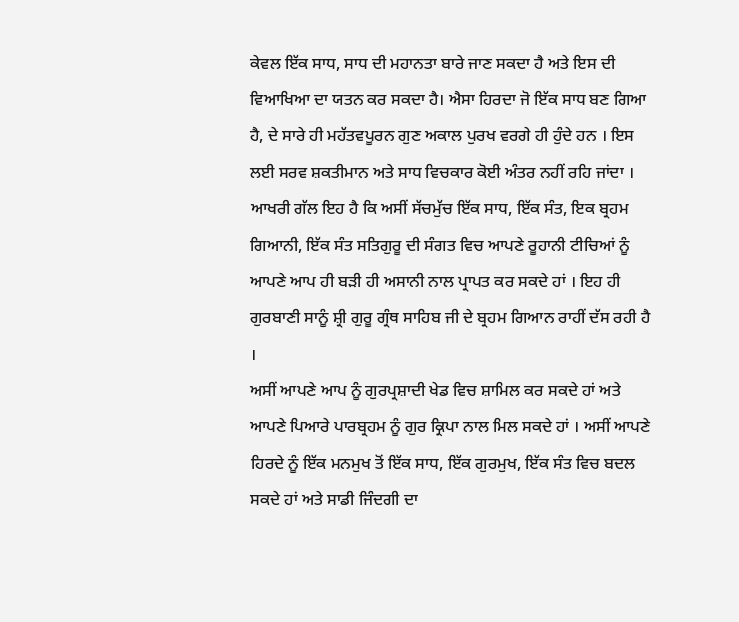ਕੇਵਲ ਇੱਕ ਸਾਧ, ਸਾਧ ਦੀ ਮਹਾਨਤਾ ਬਾਰੇ ਜਾਣ ਸਕਦਾ ਹੈ ਅਤੇ ਇਸ ਦੀ ਵਿਆਖਿਆ ਦਾ ਯਤਨ ਕਰ ਸਕਦਾ ਹੈ। ਐਸਾ ਹਿਰਦਾ ਜੋ ਇੱਕ ਸਾਧ ਬਣ ਗਿਆ ਹੈ, ਦੇ ਸਾਰੇ ਹੀ ਮਹੱਤਵਪੂਰਨ ਗੁਣ ਅਕਾਲ ਪੁਰਖ ਵਰਗੇ ਹੀ ਹੁੰਦੇ ਹਨ । ਇਸ ਲਈ ਸਰਵ ਸ਼ਕਤੀਮਾਨ ਅਤੇ ਸਾਧ ਵਿਚਕਾਰ ਕੋਈ ਅੰਤਰ ਨਹੀਂ ਰਹਿ ਜਾਂਦਾ ।
ਆਖਰੀ ਗੱਲ ਇਹ ਹੈ ਕਿ ਅਸੀਂ ਸੱਚਮੁੱਚ ਇੱਕ ਸਾਧ, ਇੱਕ ਸੰਤ, ਇਕ ਬ੍ਰਹਮ ਗਿਆਨੀ, ਇੱਕ ਸੰਤ ਸਤਿਗੁਰੂ ਦੀ ਸੰਗਤ ਵਿਚ ਆਪਣੇ ਰੂਹਾਨੀ ਟੀਚਿਆਂ ਨੂੰ ਆਪਣੇ ਆਪ ਹੀ ਬੜੀ ਹੀ ਅਸਾਨੀ ਨਾਲ ਪ੍ਰਾਪਤ ਕਰ ਸਕਦੇ ਹਾਂ । ਇਹ ਹੀ ਗੁਰਬਾਣੀ ਸਾਨੂੰ ਸ਼੍ਰੀ ਗੁਰੂ ਗ੍ਰੰਥ ਸਾਹਿਬ ਜੀ ਦੇ ਬ੍ਰਹਮ ਗਿਆਨ ਰਾਹੀਂ ਦੱਸ ਰਹੀ ਹੈ ।
ਅਸੀਂ ਆਪਣੇ ਆਪ ਨੂੰ ਗੁਰਪ੍ਰਸ਼ਾਦੀ ਖੇਡ ਵਿਚ ਸ਼ਾਮਿਲ ਕਰ ਸਕਦੇ ਹਾਂ ਅਤੇ ਆਪਣੇ ਪਿਆਰੇ ਪਾਰਬ੍ਰਹਮ ਨੂੰ ਗੁਰ ਕ੍ਰਿਪਾ ਨਾਲ ਮਿਲ ਸਕਦੇ ਹਾਂ । ਅਸੀਂ ਆਪਣੇ ਹਿਰਦੇ ਨੂੰ ਇੱਕ ਮਨਮੁਖ ਤੋਂ ਇੱਕ ਸਾਧ, ਇੱਕ ਗੁਰਮੁਖ, ਇੱਕ ਸੰਤ ਵਿਚ ਬਦਲ ਸਕਦੇ ਹਾਂ ਅਤੇ ਸਾਡੀ ਜਿੰਦਗੀ ਦਾ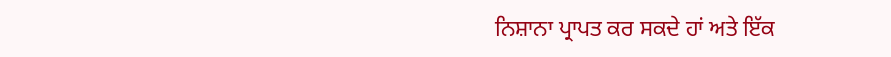ਨਿਸ਼ਾਨਾ ਪ੍ਰਾਪਤ ਕਰ ਸਕਦੇ ਹਾਂ ਅਤੇ ਇੱਕ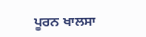ਪੂਰਨ ਖਾਲਸਾ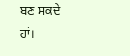ਬਣ ਸਕਦੇ ਹਾਂ।